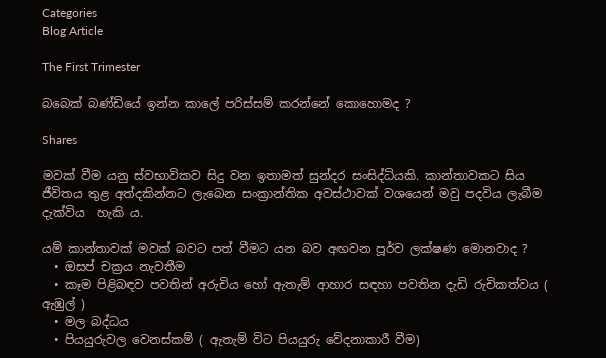Categories
Blog Article

The First Trimester

බබෙක් බණ්ඩියේ ඉන්න කාලේ පරිස්සම් කරන්නේ කොහොමද ?

Shares

මවක් වීම යනු ස්වභාවිකව සිදු වන ඉතාමත් සුන්දර සංසිද්ධියකි. කාන්තාවකට සිය ජීවිතය තුළ අත්දකින්නට ලැබෙන සංක්‍රාන්තික අවස්ථාවක් වශයෙන් මවු පදවිය ලැබීම දැක්විය  හැකි ය.

යම් කාන්තාවක් මවක් බවට පත් වීමට යන බව අඟවන පූර්ව ලක්ෂණ මොනවාද ?
  • ඔසප් චක්‍රය නැවතීම
  • කෑම පිළිබඳව පවතින් අරුචිය හෝ ඇතැම් ආහාර සඳහා පවතින දැඩි රුචිකත්වය ( ඇඹුල් )
  • මල බද්ධය
  • පියයුරුවල වෙනස්කම් ( ඇතැම් විට පියයුරු වේදනාකාරී වීම)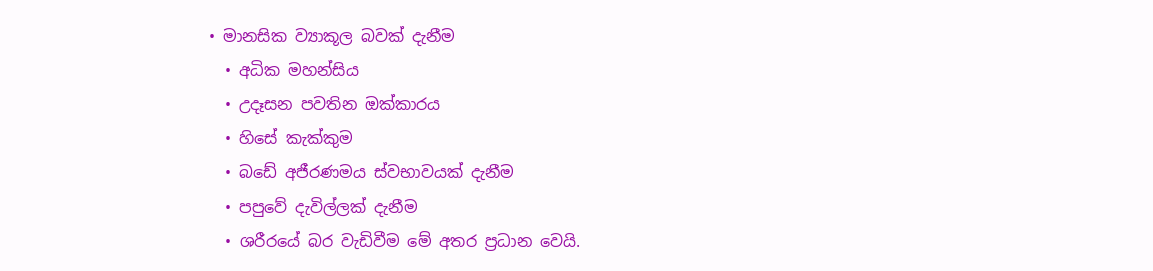• මානසික ව්‍යාකූල බවක් දැනීම
  • අධික මහන්සිය
  • උදෑසන පවතින ඔක්කාරය
  • හිසේ කැක්කුම
  • බඩේ අජීරණමය ස්වභාවයක් දැනීම
  • පපුවේ දැවිල්ලක් දැනීම
  • ශරීරයේ බර වැඩිවීම මේ අතර ප්‍රධාන වෙයි.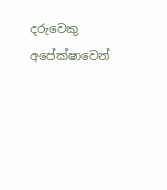දරුවෙකු අපේක්ෂාවෙන්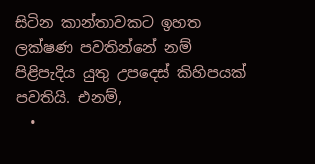සිටින කාන්තාවකට ඉහත ලක්ෂණ පවතින්නේ නම් පිළිපැදිය යුතු උපදෙස් කිහිපයක් පවතියි. එනම්,
  •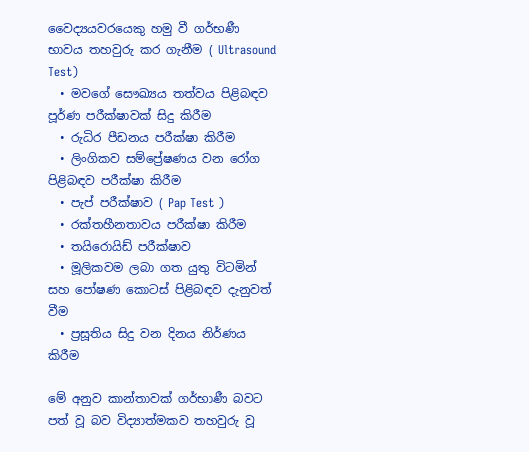වෛද්‍යයවරයෙකු හමු වී ගර්භණී භාවය තහවුරු කර ගැනීම ( Ultrasound Test)
  • මවගේ සෞඛ්‍යය තත්වය පිළිබඳව පූර්ණ පරීක්ෂාවක් සිදු කිරීම
  • රුධිර පීඩනය පරීක්ෂා කිරීම
  • ලිංගිකව සම්ප්‍රේෂණය වන රෝග පිළිබඳව පරීක්ෂා කිරීම
  • පැප් පරීක්ෂාව ( Pap Test )
  • රක්තහීනතාවය පරීක්ෂා කිරීම
  • තයිරොයිඩ් පරීක්ෂාව
  • මූලිකවම ලබා ගත යුතු විටමින් සහ පෝෂණ කොටස් පිළිබඳව දැනුවත් වීම
  • ප්‍රසූතිය සිදු වන දිනය නිර්ණය කිරීම

මේ අනුව කාන්තාවක් ගර්භාණී බවට පත් වූ බව විද්‍යාත්මකව තහවුරු වූ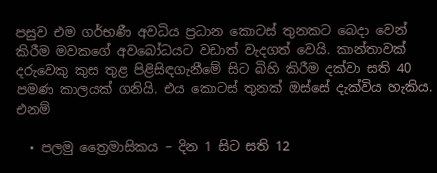පසුව එම ගර්භණී අවධිය ප්‍රධාන කොටස් තුනකට බෙදා වෙන් කිරීම මවකගේ අවබෝධයට වඩාත් වැදගත් වෙයි. කාන්තාවක් දරුවෙකු කුස තුළ පිළිසිඳගැනීමේ සිට බිහි කිරීම දක්වා සති 40 පමණ කාලයක් ගනියි. එය කොටස් තුනක් ඔස්සේ දැක්විය හැකිය. එනම්

  • පලමු ත්‍රෛමාසිකය – දින 1 සිට සති 12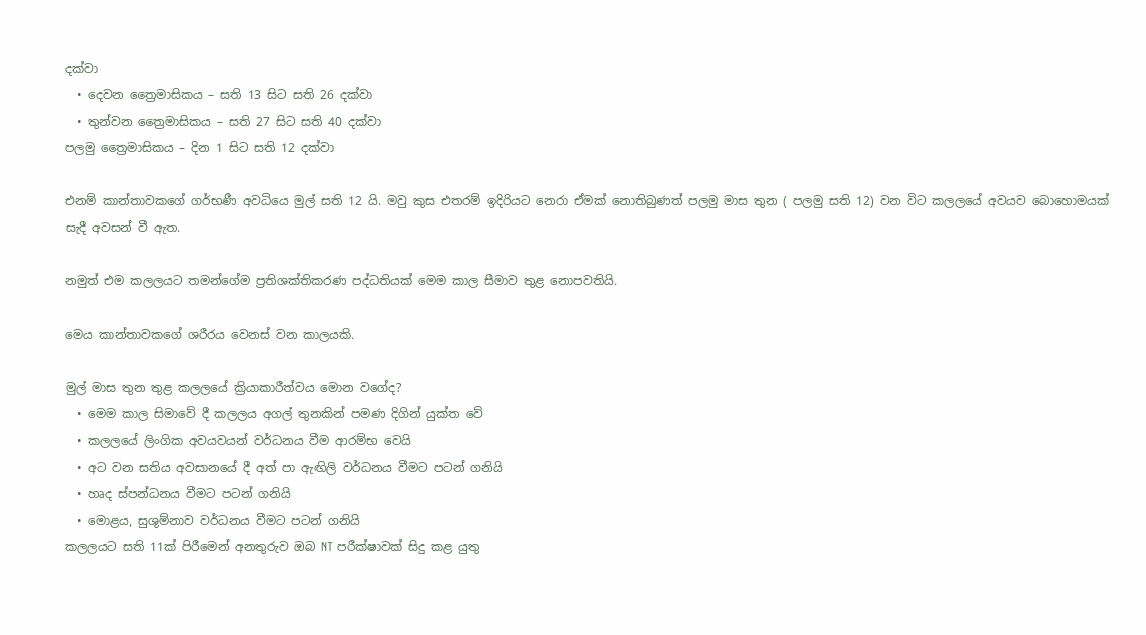දක්වා
  • දෙවන ත්‍රෛමාසිකය – සති 13 සිට සති 26 දක්වා
  • තුන්වන ත්‍රෛමාසිකය – සති 27 සිට සති 40 දක්වා
පලමු ත්‍රෛමාසිකය – දින 1 සිට සති 12 දක්වා

එනම් කාන්තාවකගේ ගර්භණී අවධියෙ මුල් සති 12 යි. මවු කුස එතරම් ඉදිරියට නෙරා ඒමක් නොතිබුණත් පලමු මාස තුන ( පලමු සති 12) වන විට කලලයේ අවයව බොහොමයක් සැදී අවසන් වී ඇත.

නමුත් එම කලලයට තමන්ගේම ප්‍රතිශක්තිකරණ පද්ධතියක් මෙම කාල සීමාව තුළ නොපවතියි.

මෙය කාන්තාවකගේ ශරීරය වෙනස් වන කාලයකි.

මුල් මාස තුන තුළ කලලයේ ක්‍රියාකාරීත්වය මොන වගේද?
  • මෙම කාල සිමාවේ දී කලලය අගල් තුනකින් පමණ දිගින් යුක්ත වේ
  • කලලයේ ලිංගික අවයවයන් වර්ධනය වීම ආරම්භ වෙයි
  • අට වන සතිය අවසානයේ දී අත් පා ඇඟිලි වර්ධනය වීමට පටන් ගනියි
  • හෘද ස්පන්ධනය වීමට පටන් ගනියි
  • මොළය, සුශුම්නාව වර්ධනය වීමට පටන් ගනියි
කලලයට සති 11ක් පිරීමෙන් අනතුරුව ඔබ NT පරීක්ෂාවක් සිදු කළ යුතු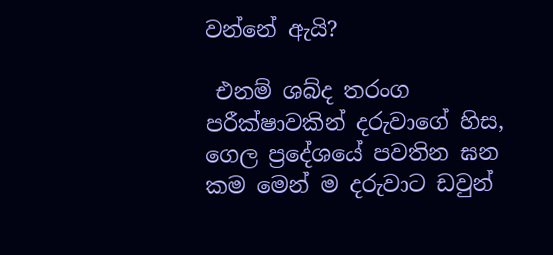වන්නේ ඇයි?

 එනම් ශබ්ද තරංග පරීක්ෂාවකින් දරුවාගේ හිස, ගෙල ප්‍රදේශයේ පවතින ඝන කම මෙන් ම දරුවාට ඩවුන්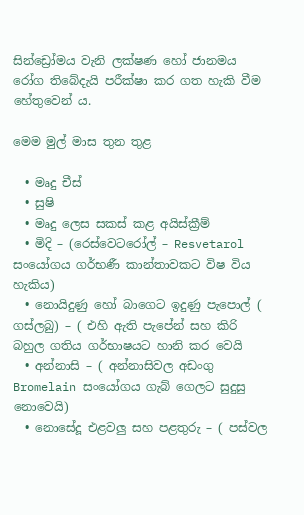සින්ඩ්‍රෝමය වැනි ලක්ෂණ හෝ ජානමය රෝග තිබේදැයි පරීක්ෂා කර ගත හැකි වීම හේතුවෙන් ය.

මෙම මුල් මාස තුන තුළ

  • මෘදු චීස්
  • සුෂි
  • මෘදු ලෙස සකස් කළ අයිස්ක්‍රීම්
  • මිදි – (රෙස්වෙටරෝල් – Resvetarol සංයෝගය ගර්භණී කාන්තාවකට විෂ විය හැකිය)
  • නොයිදුණු හෝ බාගෙට ඉදුණු පැපොල් ( ගස්ලබු) – ( එහි ඇති පැපේන් සහ කිරි බහුල ගතිය ගර්භාෂයට හානි කර වෙයි
  • අන්නාසි – ( අන්නාසිවල අඩංගු Bromelain සංයෝගය ගැබ් ගෙලට සුදුසු නොවෙයි)
  • නොසේදූ එළවලු සහ පළතුරු – ( පස්වල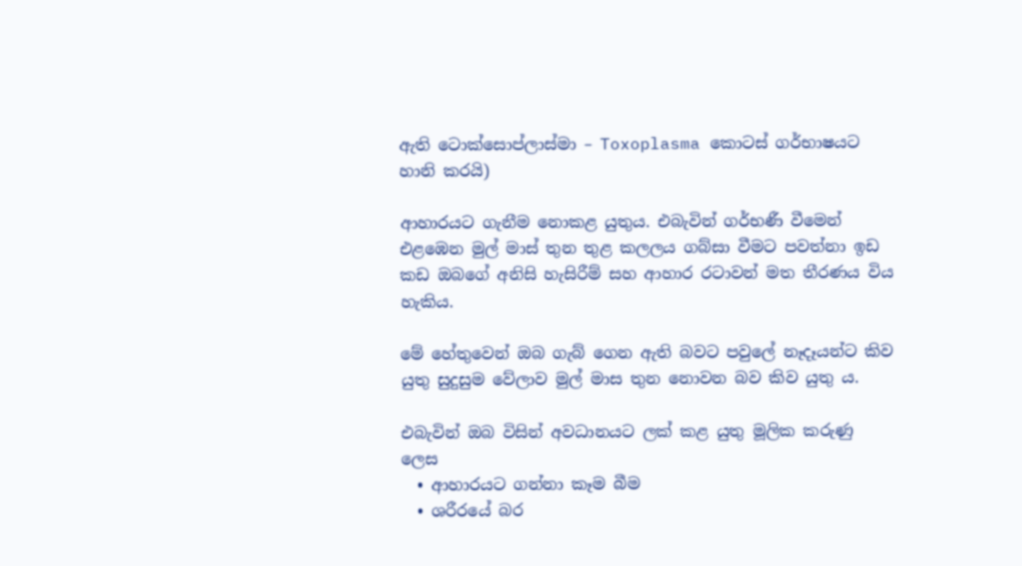ඇති ටොක්සොප්ලාස්මා – Toxoplasma කොටස් ගර්භාෂයට හානි කරයි)

ආහාරයට ගැනීම නොකළ යුතුය. එබැවින් ගර්භණී වීමෙන් එළඹෙන මුල් මාස් තුන තුළ කලලය ගබ්සා වීමට පවත්නා ඉඩ කඩ ඔබගේ අනිසි හැසිරීම් සහ ආහාර රටාවන් මත තීරණය විය හැකිය.

මේ හේතුවෙන් ඔබ ගැබ් ගෙන ඇති බවට පවුලේ නෑදෑයන්ට කිව යුතු සුදුසුම වේලාව මුල් මාස තුන නොවන බව කිව යුතු ය.

එබැවින් ඔබ විසින් අවධානයට ලක් කළ යුතු මූලික කරුණු ලෙස
  • ආහාරයට ගන්නා කෑම බීම
  • ශරීරයේ බර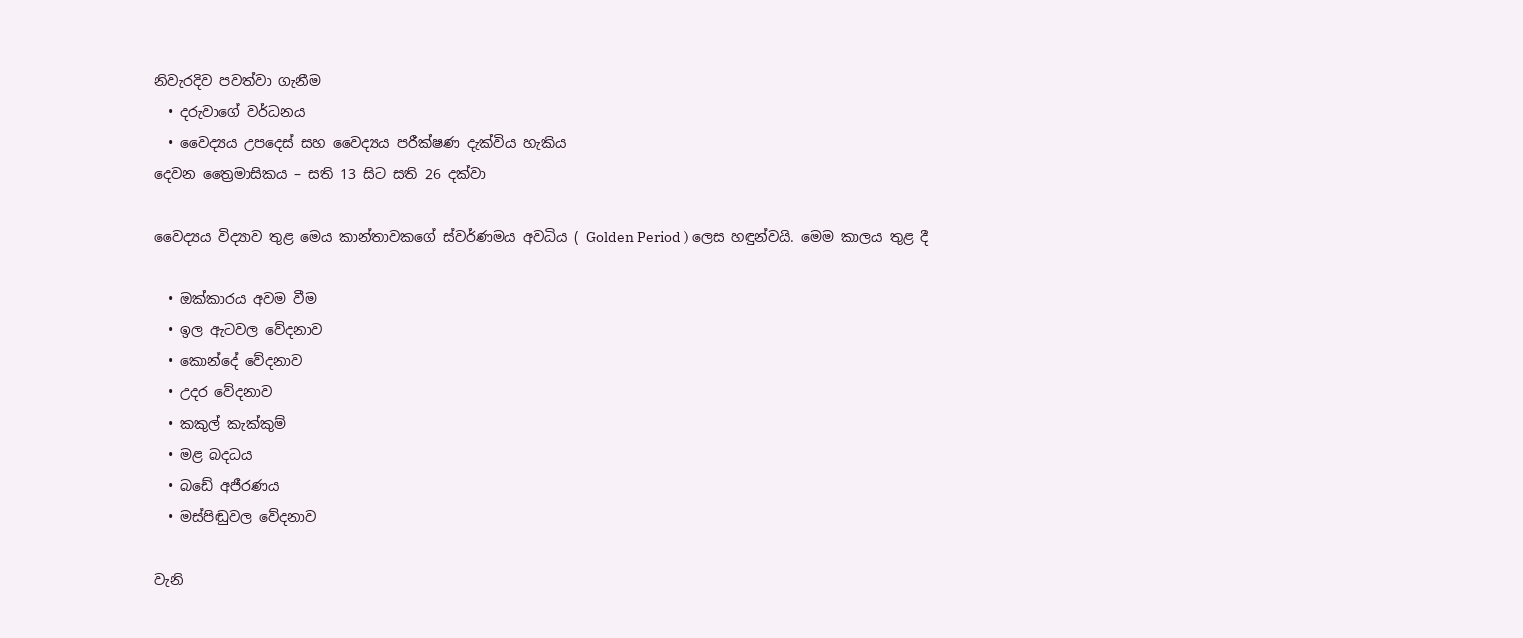නිවැරදිව පවත්වා ගැනීම
  • දරුවාගේ වර්ධනය
  • වෛද්‍යය උපදෙස් සහ වෛද්‍යය පරීක්ෂණ දැක්විය හැකිය
දෙවන ත්‍රෛමාසිකය – සති 13 සිට සති 26 දක්වා

වෛද්‍යය විද්‍යාව තුළ මෙය කාන්තාවකගේ ස්වර්ණමය අවධිය ( Golden Period ) ලෙස හඳුන්වයි. මෙම කාලය තුළ දී

  • ඔක්කාරය අවම වීම
  • ඉල ඇටවල වේදනාව
  • කොන්දේ වේදනාව
  • උදර වේදනාව
  • කකුල් කැක්කුම්
  • මළ බදධය
  • බඩේ අජීරණය
  • මස්පිඬුවල වේදනාව

වැනි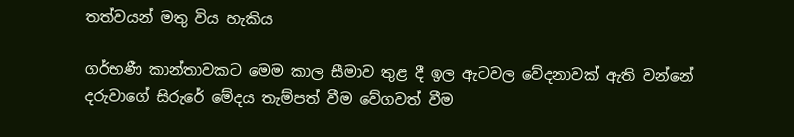තත්වයන් මතු විය හැකිය

ගර්භණී කාන්තාවකට මෙම කාල සීමාව තුළ දී ඉල ඇටවල වේදනාවක් ඇති වන්නේ දරුවාගේ සිරුරේ මේදය තැම්පත් වීම වේගවත් වීම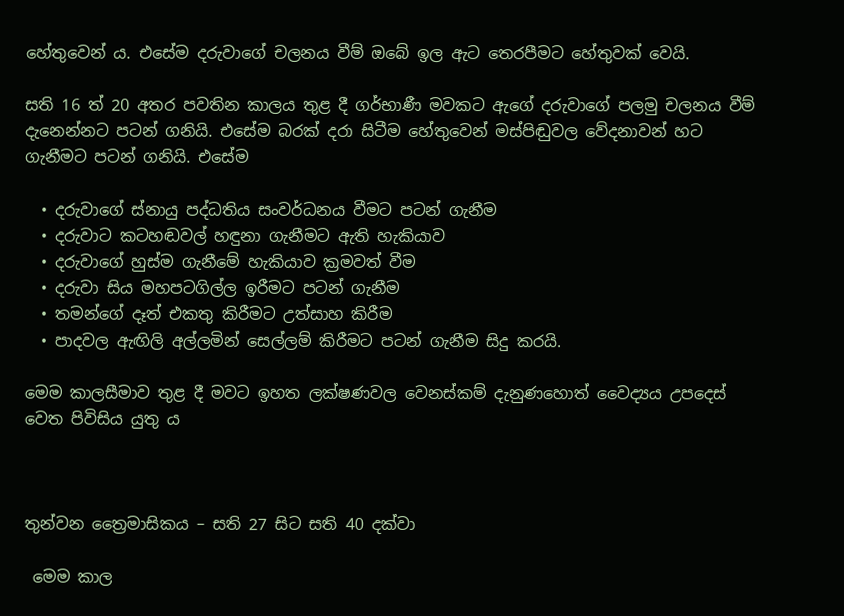හේතුවෙන් ය. එසේම දරුවාගේ චලනය වීම් ඔබේ ඉල ඇට තෙරපීමට හේතුවක් වෙයි.

සති 16 ත් 20 අතර පවතින කාලය තුළ දී ගර්භාණී මවකට ඇගේ දරුවාගේ පලමු චලනය වීම් දැනෙන්නට පටන් ගනියි. එසේම බරක් දරා සිටීම හේතුවෙන් මස්පිඬුවල වේදනාවන් හට ගැනීමට පටන් ගනියි. එසේම

  • දරුවාගේ ස්නායු පද්ධතිය සංවර්ධනය වීමට පටන් ගැනීම
  • දරුවාට කටහඬවල් හඳුනා ගැනීමට ඇති හැකියාව
  • දරුවාගේ හුස්ම ගැනීමේ හැකියාව ක්‍රමවත් වීම
  • දරුවා සිය මහපටගිල්ල ඉරීමට පටන් ගැනීම
  • තමන්ගේ දෑත් එකතු කිරීමට උත්සාහ කිරීම
  • පාදවල ඇඟිලි අල්ලමින් සෙල්ලම් කිරීමට පටන් ගැනීම සිදු කරයි.

මෙම කාලසීමාව තුළ දී මවට ඉහත ලක්ෂණවල වෙනස්කම් දැනුණහොත් වෛද්‍යය උපදෙස් වෙත පිවිසිය යුතු ය



තුන්වන ත්‍රෛමාසිකය – සති 27 සිට සති 40 දක්වා

 මෙම කාල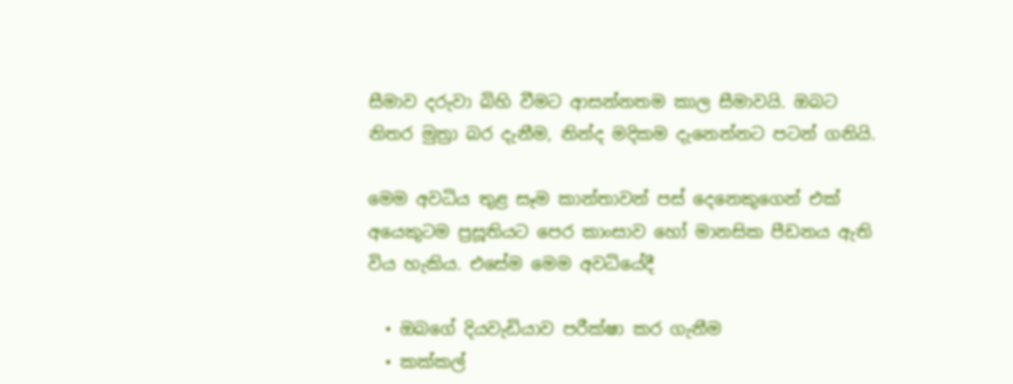සීමාව දරුවා බිහි වීමට ආසන්නතම කාල සීමාවයි. ඔබට නිතර මුත්‍රා බර දැනීම, නින්ද මදිකම දැනෙන්නට පටන් ගනියි.

මෙම අවධිය තුළ සෑම කාන්තාවන් පස් දෙනෙකුගෙන් එක් අයෙකුටම ප්‍රසූතියට පෙර කාංසාව හෝ මානසික පීඩනය ඇති විය හැකිය. එසේම මෙම අවධියේදී

  • ඔබගේ දියවැඩියාව පරීක්ෂා කර ගැනීම
  • කක්කල්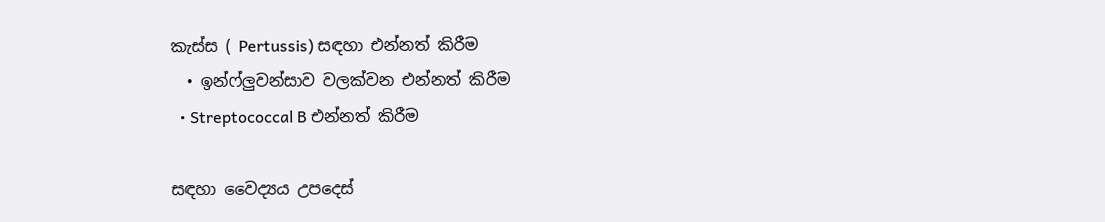කැස්ස ( Pertussis) සඳහා එන්නත් කිරීම
  • ඉන්ෆ්ලුවන්සාව වලක්වන එන්නත් කිරීම
  • Streptococcal B එන්නත් කිරීම

සඳහා වෛද්‍යය උපදෙස්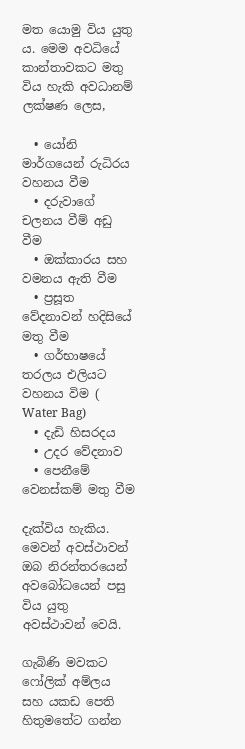මත යොමු විය යුතු ය. මෙම අවධියේ කාන්තාවකට මතු විය හැකි අවධානම් ලක්ෂණ ලෙස,

  • යෝනි මාර්ගයෙන් රුධිරය වහනය වීම
  • දරුවාගේ චලනය වීම් අඩු වීම
  • ඔක්කාරය සහ වමනය ඇති වීම
  • ප්‍රසූත වේදනාවන් හදිසියේ මතු වීම
  • ගර්භාෂයේ තරලය එලියට වහනය විම ( Water Bag)
  • දැඩි හිසරදය
  • උදර වේදනාව
  • පෙනීමේ වෙනස්කම් මතු වීම

දැක්විය හැකිය. මෙවන් අවස්ථාවන් ඔබ නිරන්තරයෙන් අවබෝධයෙන් පසු විය යුතු අවස්ථාවන් වෙයි.

ගැබිණි මවකට ෆෝලික් අම්ලය සහ යකඩ පෙති හිතුමතේට ගන්න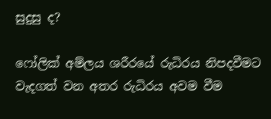සුදුසු ද?

ෆෝලික් අම්ලය ශරීරයේ රුධිරය නිපදවීමට වැදගත් වන අතර රුධිරය අවම වීම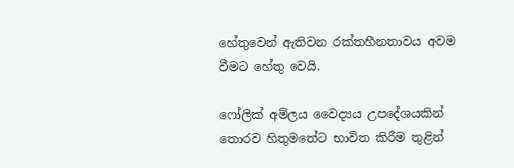හේතුවෙන් ඇතිවන රක්තහීනතාවය අවම වීමට හේතු වෙයි.

ෆෝලික් අම්ලය වෛද්‍යය උපදේශයකින් තොරව හිතුමතේට භාවිත කිරීම තුළින්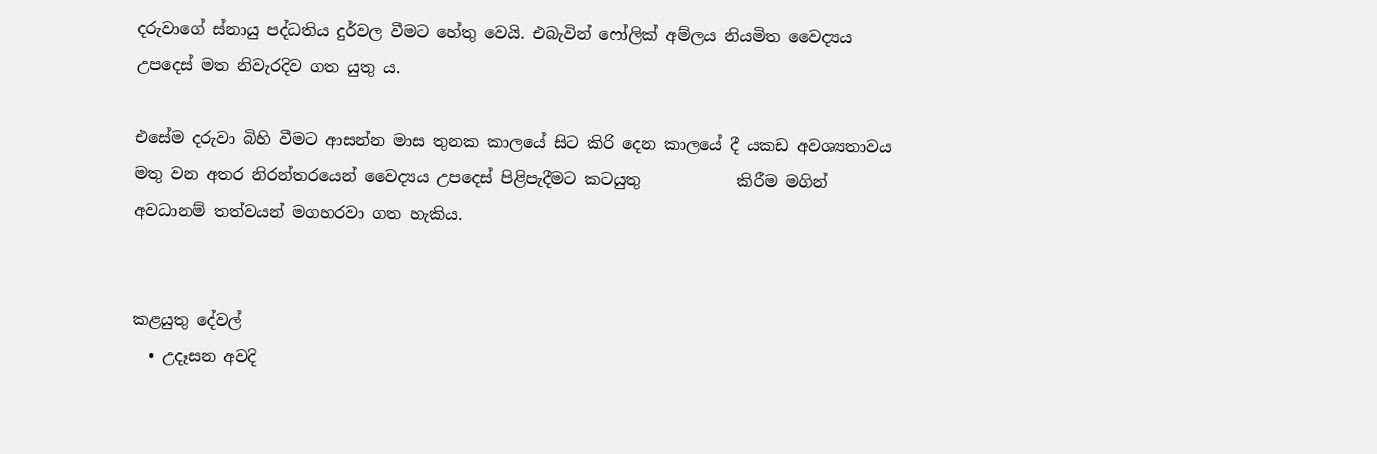දරුවාගේ ස්නායු පද්ධතිය දුර්වල වීමට හේතු වෙයි. එබැවින් ෆෝලික් අම්ලය නියමිත වෛද්‍යය උපදෙස් මත නිවැරදිව ගත යුතු ය.

එසේම දරුවා බිහි වීමට ආසන්න මාස තුනක කාලයේ සිට කිරි දෙන කාලයේ දී යකඩ අවශ්‍යතාවය මතු වන අතර නිරන්තරයෙන් වෛද්‍යය උපදෙස් පිළිපැදීමට කටයුතු            කිරීම මගින් අවධානම් තත්වයන් මගහරවා ගත හැකිය.


කළයුතු දේවල්
  • උදෑසන අවදි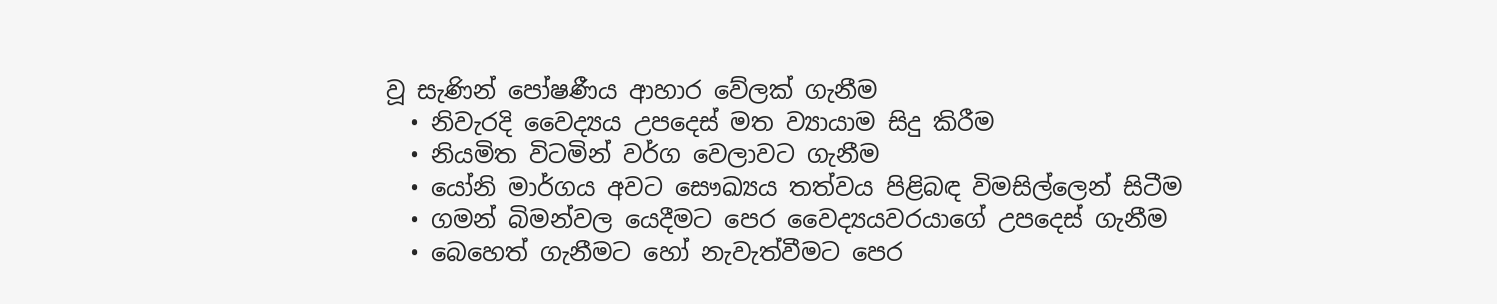වූ සැණින් පෝෂණීය ආහාර වේලක් ගැනීම
  • නිවැරදි වෛද්‍යය උපදෙස් මත ව්‍යායාම සිදු කිරීම
  • නියමිත විටමින් වර්ග වෙලාවට ගැනීම
  • යෝනි මාර්ගය අවට සෞඛ්‍යය තත්වය පිළිබඳ විමසිල්ලෙන් සිටීම
  • ගමන් බිමන්වල යෙදීමට පෙර වෛද්‍යයවරයාගේ උපදෙස් ගැනීම
  • බෙහෙත් ගැනීමට හෝ නැවැත්වීමට පෙර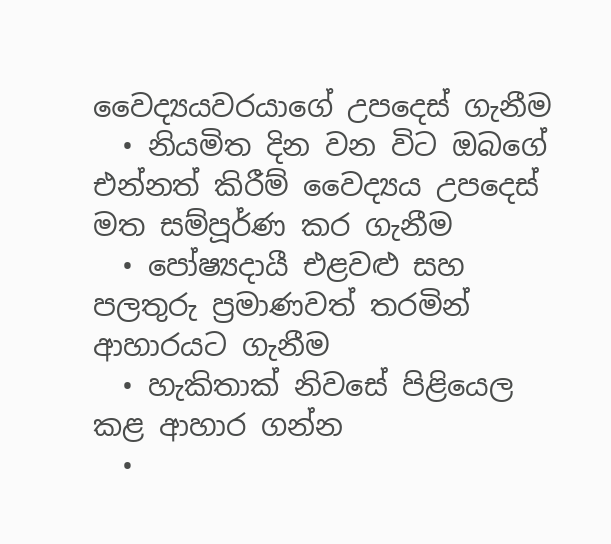වෛද්‍යයවරයාගේ උපදෙස් ගැනීම
  • නියමිත දින වන විට ඔබගේ එන්නත් කිරීම් වෛද්‍යය උපදෙස් මත සම්පූර්ණ කර ගැනීම
  • පෝෂ්‍යදායී එළවළු සහ පලතුරු ප්‍රමාණවත් තරමින් ආහාරයට ගැනීම
  • හැකිතාක් නිවසේ පිළියෙල කළ ආහාර ගන්න
  •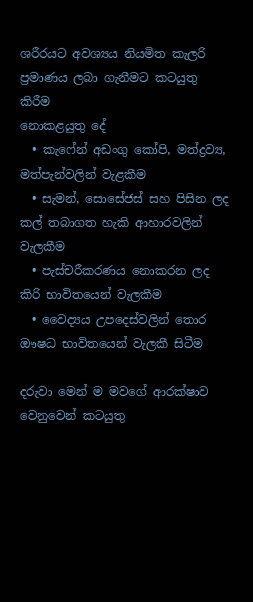ශරීරයට අවශ්‍යය නියමිත කැලරි ප්‍රමාණය ලබා ගැනීමට කටයුතු කිරීම
නොකළයුතු දේ
  • කැෆේන් අඩංගු කෝපි, මත්ද්‍රව්‍ය, මත්පැන්වලින් වැළකීම
  • සැමන්, සොසේජස් සහ පිසින ලද කල් තබාගත හැකි ආහාරවලින් වැලකීම
  • පැස්චරීකරණය නොකරන ලද කිරි භාවිතයෙන් වැලකීම
  • වෛද්‍යය උපදෙස්වලින් තොර ඖෂධ භාවිතයෙන් වැලකී සිටීම

දරුවා මෙන් ම මවගේ ආරක්ෂාව වෙනුවෙන් කටයුතු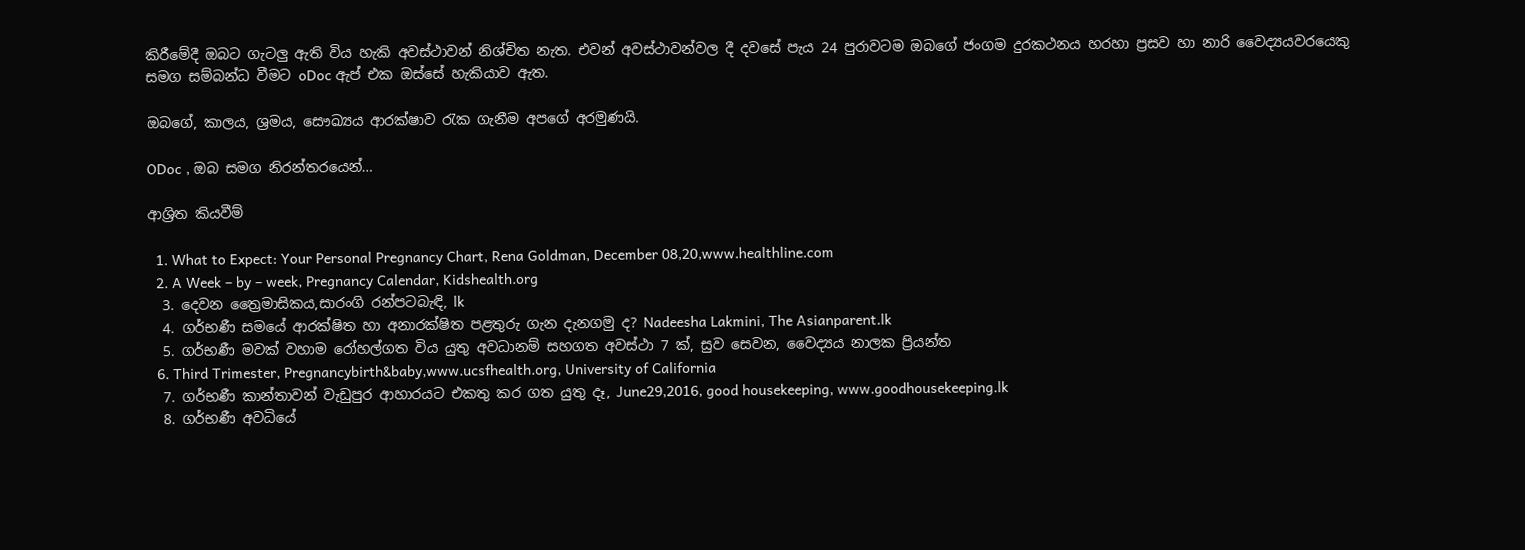කිරීමේදී ඔබට ගැටලු ඇති විය හැකි අවස්ථාවන් නිශ්චිත නැත. එවන් අවස්ථාවන්වල දී දවසේ පැය 24 පුරාවටම ඔබගේ ජංගම දුරකථනය හරහා ප්‍රසව හා නාරි වෛද්‍යයවරයෙකු සමග සම්බන්ධ වීමට oDoc ඇප් එක ඔස්සේ හැකියාව ඇත.

ඔබගේ, කාලය, ශ්‍රමය, සෞඛ්‍යය ආරක්ෂාව රැක ගැනීම අපගේ අරමුණයි.

ODoc , ඔබ සමග නිරන්තරයෙන්…

ආශ්‍රිත කියවීම්

  1. What to Expect: Your Personal Pregnancy Chart, Rena Goldman, December 08,20,www.healthline.com
  2. A Week – by – week, Pregnancy Calendar, Kidshealth.org
  3. දෙවන ත්‍රෛමාසිකය,සාරංගි රන්පටබැඳි, lk
  4. ගර්භණී සමයේ ආරක්ෂිත හා අනාරක්ෂිත පළතුරු ගැන දැනගමු ද? Nadeesha Lakmini, The Asianparent.lk
  5. ගර්භණී මවක් වහාම රෝහල්ගත විය යුතු අවධානම් සහගත අවස්ථා 7 ක්, සුව සෙවන, වෛද්‍යය නාලක ප්‍රියන්ත
  6. Third Trimester, Pregnancybirth&baby,www.ucsfhealth.org, University of California
  7. ගර්භණී කාන්තාවන් වැඩුපුර ආහාරයට එකතු කර ගත යුතු දෑ, June29,2016, good housekeeping, www.goodhousekeeping.lk
  8. ගර්භණී අවධියේ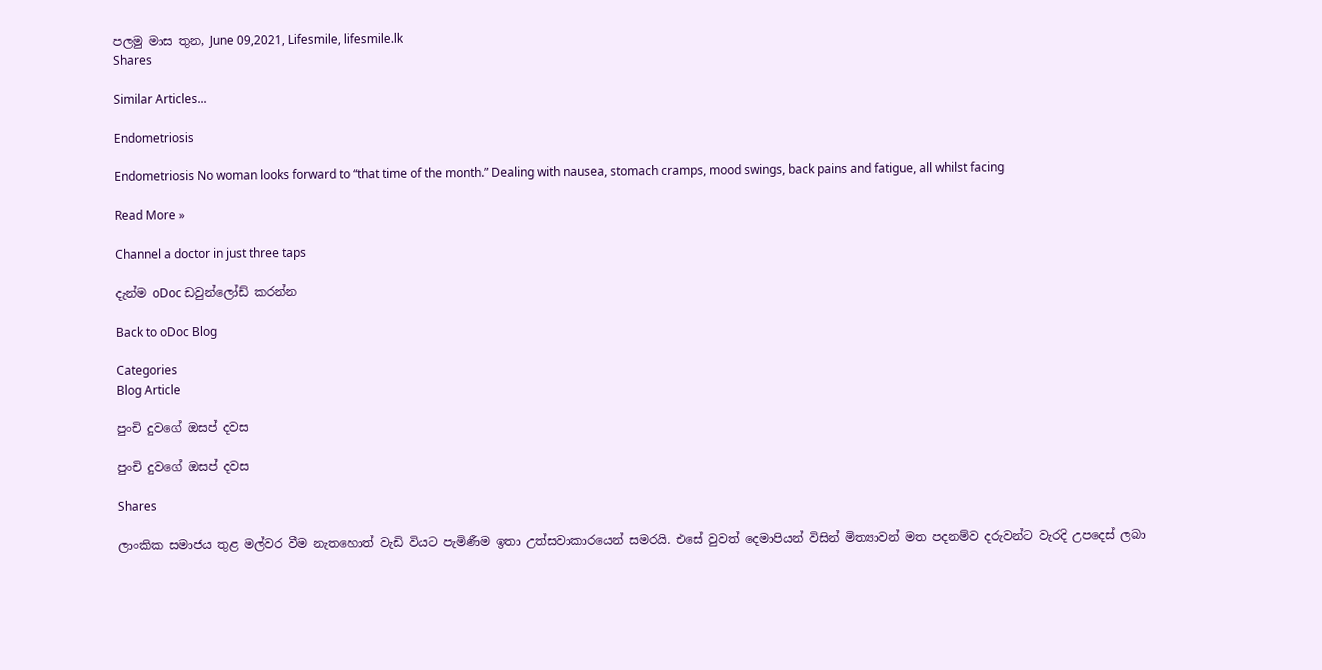පලමු මාස තුන, June 09,2021, Lifesmile, lifesmile.lk
Shares

Similar Articles...

Endometriosis

Endometriosis No woman looks forward to “that time of the month.” Dealing with nausea, stomach cramps, mood swings, back pains and fatigue, all whilst facing

Read More »

Channel a doctor in just three taps

දැන්ම oDoc ඩවුන්ලෝඩ් කරන්න

Back to oDoc Blog

Categories
Blog Article

පුංචි දුවගේ ඔසප් දවස

පුංචි දුවගේ ඔසප් දවස

Shares

ලාංකික සමාජය තුළ මල්වර වීම නැතහොත් වැඩි වියට පැමිණීම ඉතා උත්සවාකාරයෙන් සමරයි. එසේ වුවත් දෙමාපියන් විසින් මිත්‍යාවන් මත පදනම්ව දරුවන්ට වැරදි උපදෙස් ලබා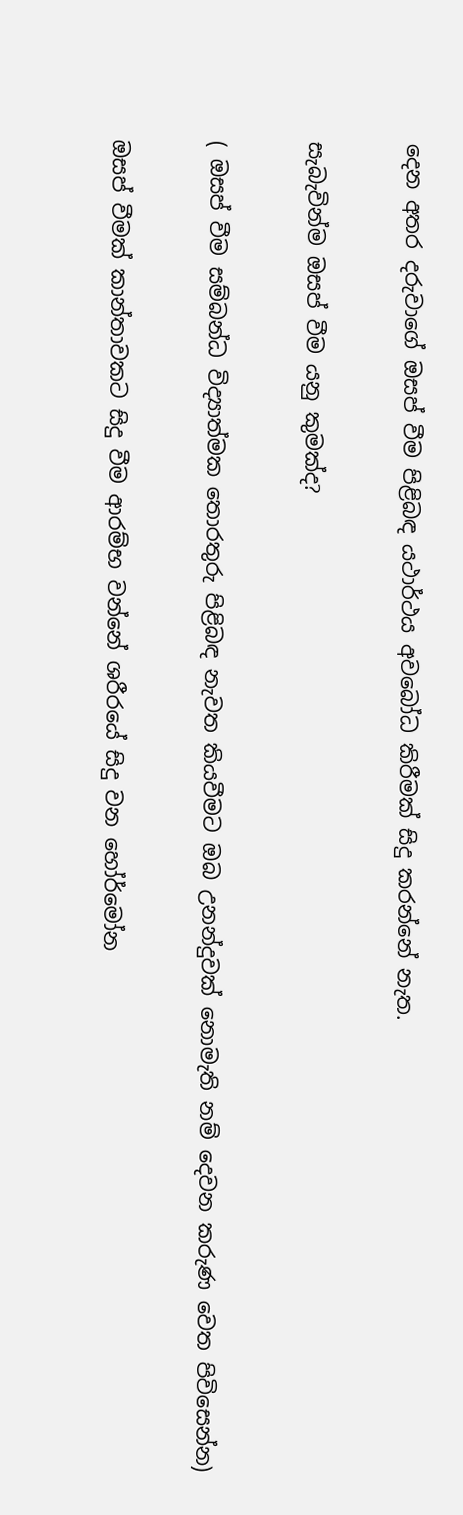දෙන අතර දරුවාගේ ඔසප් වීම පිළිබඳ යථාර්ථය අවබෝධ කිරීමක් සිදු කරන්නේ නැත.

සැබැවින්ම ඔසප් වීම යනු කුමක්ද?

( ඔසප් වීම සම්බන්ධ විද්‍යාත්මක තොරතුරු පිළිබඳ නැවත කියවීමට ඔබ උනන්දුවක් නොමැති නම් දෙවන කරුණ වෙත පිවිසෙන්න)

ඔසප් වීමක් කාන්තාවකට සිදු වීම ආරම්භ වන්නේ ශරීරයේ සිදු වන හෝර්මෝන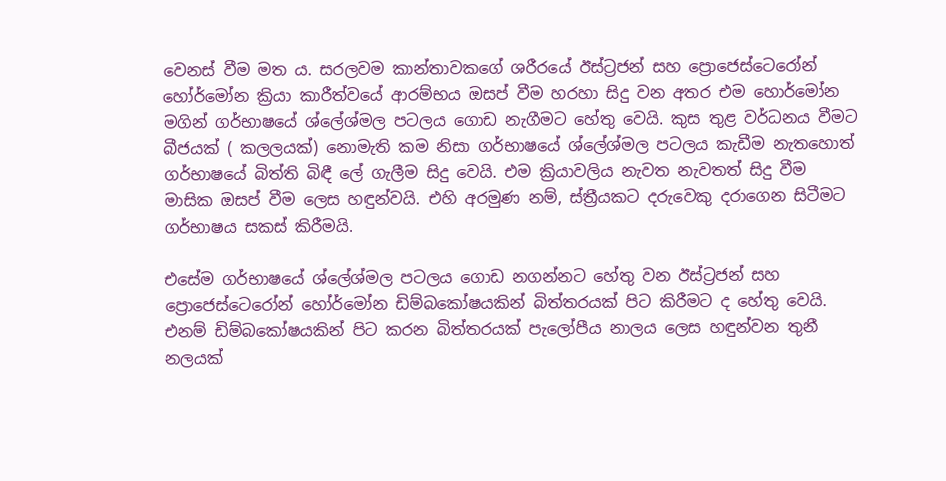වෙනස් වීම මත ය. සරලවම කාන්තාවකගේ ශරීරයේ ඊස්ට්‍රජන් සහ ප්‍රොජෙස්ටෙරෝන් හෝර්මෝන ක්‍රියා කාරීත්වයේ ආරම්භය ඔසප් වීම හරහා සිදු වන අතර එම හොර්මෝන මගින් ගර්භාෂයේ ශ්ලේශ්මල පටලය ගොඩ නැගීමට හේතු වෙයි. කුස තුළ වර්ධනය වීමට බීජයක් ( කලලයක්) නොමැති කම නිසා ගර්භාෂයේ ශ්ලේශ්මල පටලය කැඩීම නැතහොත් ගර්භාෂයේ බිත්ති බිඳී ලේ ගැලීම සිදු වෙයි. එම ක්‍රියාවලිය නැවත නැවතත් සිදු වීම මාසික ඔසප් වීම ලෙස හඳුන්වයි. එහි අරමුණ නම්, ස්ත්‍රීයකට දරුවෙකු දරාගෙන සිටීමට ගර්භාෂය සකස් කිරීමයි.

එසේම ගර්භාෂයේ ශ්ලේශ්මල පටලය ගොඩ නගන්නට හේතු වන ඊස්ට්‍රජන් සහ ප්‍රොජෙස්ටෙරෝන් හෝර්මෝන ඩිම්බකෝෂයකින් බිත්තරයක් පිට කිරීමට ද හේතු වෙයි. එනම් ඩිම්බකෝෂයකින් පිට කරන බිත්තරයක් පැලෝපීය නාලය ලෙස හඳුන්වන තුනී නලයක්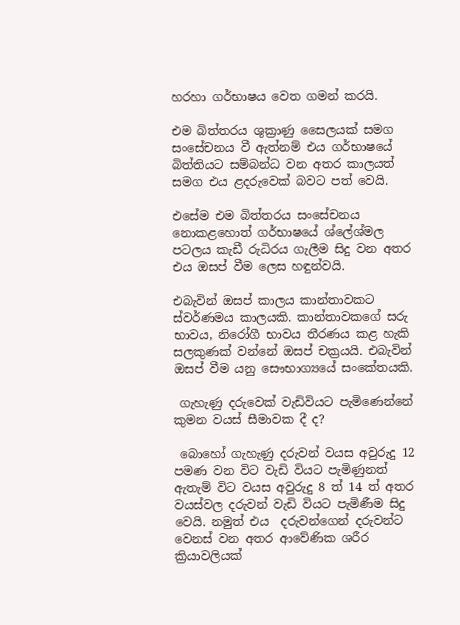හරහා ගර්භාෂය වෙත ගමන් කරයි.

එම බිත්තරය ශුක්‍රාණු සෛලයක් සමග සංසේචනය වී ඇත්නම් එය ගර්භාෂයේ බිත්තියට සම්බන්ධ වන අතර කාලයත් සමග එය ළදරුවෙක් බවට පත් වෙයි.

එසේම එම බිත්තරය සංසේචනය නොකළහොත් ගර්භාෂයේ ශ්ලේශ්මල පටලය කැඩී රුධිරය ගැලීම සිදු වන අතර එය ඔසප් වීම ලෙස හඳුන්වයි.

එබැවින් ඔසප් කාලය කාන්තාවකට ස්වර්ණමය කාලයකි. කාන්තාවකගේ සරු භාවය, නිරෝගී භාවය තීරණය කළ හැකි සලකුණක් වන්නේ ඔසප් චක්‍රයයි. එබැවින්  ඔසප් වීම යනු සෞභාග්‍යයේ සංකේතයකි.

 ගැහැණු දරුවෙක් වැඩිවියට පැමිණෙන්නේ කුමන වයස් සීමාවක දී ද?

 බොහෝ ගැහැණු දරුවන් වයස අවුරුදු 12 පමණ වන විට වැඩි වියට පැමිණුනත් ඇතැම් විට වයස අවුරුදු 8 ත් 14 ත් අතර වයස්වල දරුවන් වැඩි වියට පැමිණීම සිදු වෙයි. නමුත් එය  දරුවන්ගෙන් දරුවන්ට වෙනස් වන අතර ආවේණික ශරීර ක්‍රියාවලියක්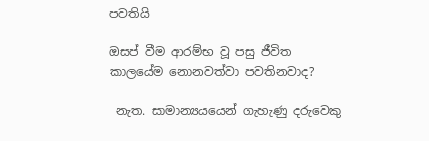පවතියි

ඔසප් වීම ආරම්භ වූ පසු ජීවිත කාලයේම නොනවත්වා පවතිනවාද?

 නැත. සාමාන්‍යයයෙන් ගැහැණු දරුවෙකු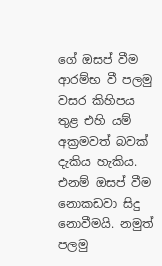ගේ ඔසප් වීම ආරම්භ වී පලමු වසර කිහිපය තුළ එහි යම් අක්‍රමවත් බවක් දැකිය හැකිය. එනම් ඔසප් වීම නොකඩවා සිදු නොවීමයි. නමුත් පලමු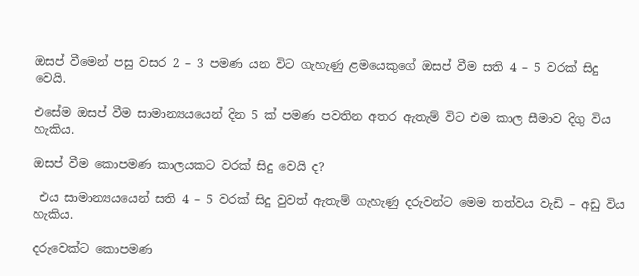ඔසප් වීමෙන් පසු වසර 2 – 3 පමණ යන විට ගැහැණු ළමයෙකුගේ ඔසප් වීම සති 4 – 5 වරක් සිදු වෙයි.

එසේම ඔසප් වීම සාමාන්‍යයයෙන් දින 5 ක් පමණ පවතින අතර ඇතැම් විට එම කාල සීමාව දිගු විය හැකිය.

ඔසප් වීම කොපමණ කාලයකට වරක් සිදු වෙයි ද?

 එය සාමාන්‍යයයෙන් සති 4 – 5 වරක් සිදු වුවත් ඇතැම් ගැහැණු දරුවන්ට මෙම තත්වය වැඩි – අඩු විය හැකිය.

දරුවෙක්ට කොපමණ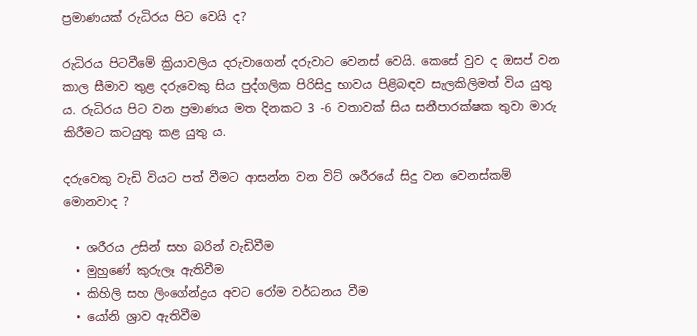ප්‍රමාණයක් රුධිරය පිට වෙයි ද?

රුධිරය පිටවීමේ ක්‍රියාවලිය දරුවාගෙන් දරුවාට වෙනස් වෙයි. කෙසේ වුව ද ඔසප් වන කාල සීමාව තුළ දරුවෙකු සිය පුද්ගලික පිරිසිදු භාවය පිළිබඳව සැලකිලිමත් විය යුතු ය. රුධිරය පිට වන ප්‍රමාණය මත දිනකට 3 -6 වතාවක් සිය සනීපාරක්ෂක තුවා මාරු කිරීමට කටයුතු කළ යුතු ය.

දරුවෙකු වැඩි වියට පත් වීමට ආසන්න වන විට් ශරීරයේ සිදු වන වෙනස්කම් මොනවාද ?

  • ශරීරය උසින් සහ බරින් වැඩිවීම
  • මුහුණේ කුරුලෑ ඇතිවීම
  • කිහිලි සහ ලිංගේන්ද්‍රය අවට රෝම වර්ධනය වීම
  • යෝනි ශ්‍රාව ඇතිවීම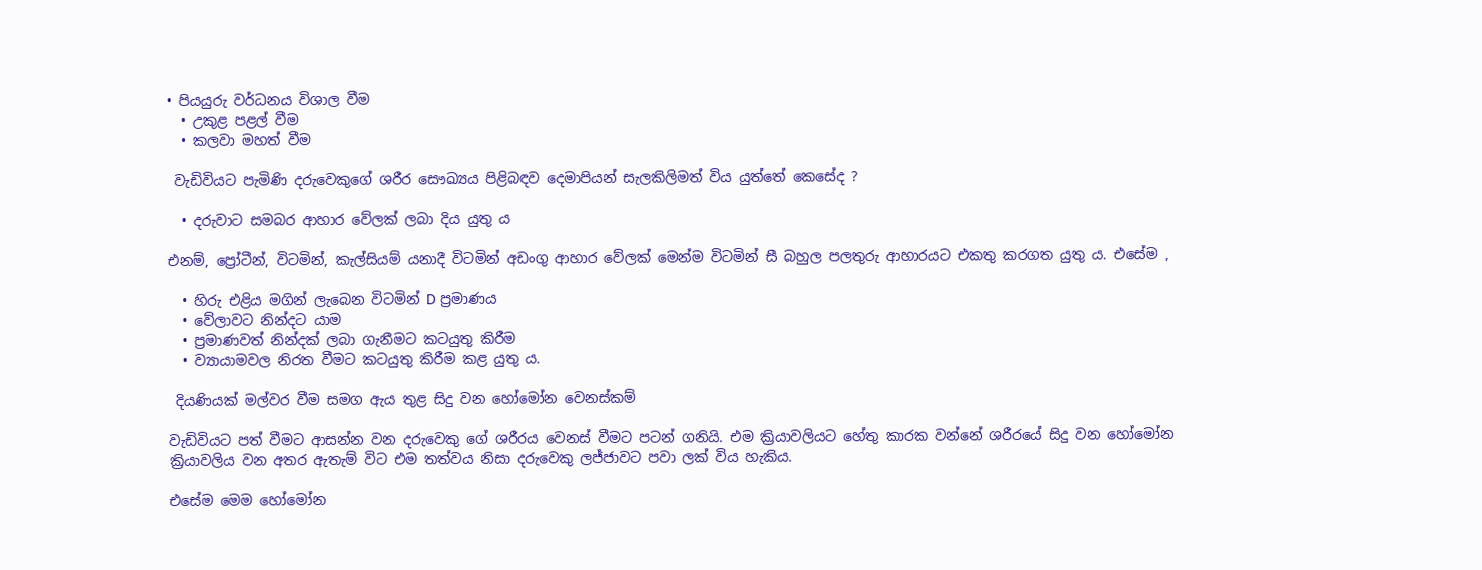• පියයුරු වර්ධනය විශාල වීම
  • උකුළ පළල් වීම
  • කලවා මහත් වීම

 වැඩිවියට පැමිණි දරුවෙකුගේ ශරීර සෞඛ්‍යය පිළිබඳව දෙමාපියන් සැලකිලිමත් විය යුත්තේ කෙසේද ?

  • දරුවාට සමබර ආහාර වේලක් ලබා දිය යුතු ය

එනම්, ප්‍රෝටීන්, විටමින්, කැල්සියම් යනාදී විටමින් අඩංගු ආහාර වේලක් මෙන්ම විටමින් සී බහුල පලතුරු ආහාරයට එකතු කරගත යුතු ය. එසේම ,

  • හිරු එළිය මගින් ලැබෙන විටමින් D ප්‍රමාණය
  • වේලාවට නින්දට යාම
  • ප්‍රමාණවත් නින්දක් ලබා ගැනීමට කටයුතු කිරීම
  • ව්‍යායාමවල නිරත වීමට කටයුතු කිරීම කළ යුතු ය.

 දියණියක් මල්වර වීම සමග ඇය තුළ සිදු වන හෝමෝන වෙනස්කම්

වැඩිවියට පත් වීමට ආසන්න වන දරුවෙකු ගේ ශරීරය වෙනස් වීමට පටන් ගනියි. එම ක්‍රියාවලියට හේතු කාරක වන්නේ ශරීරයේ සිදු වන හෝමෝන ක්‍රියාවලිය වන අතර ඇතැම් විට එම තත්වය නිසා දරුවෙකු ලජ්ජාවට පවා ලක් විය හැකිය.

එසේම මෙම හෝමෝන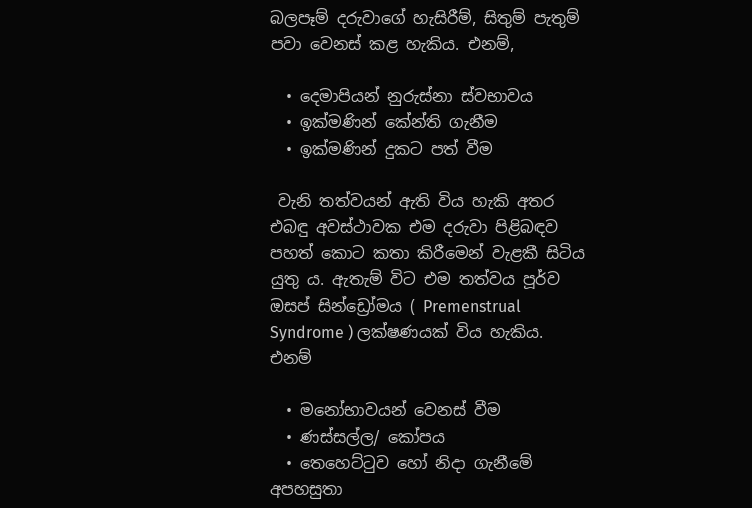බලපෑම් දරුවාගේ හැසිරීම්, සිතුම් පැතුම් පවා වෙනස් කළ හැකිය. එනම්,

  • දෙමාපියන් නුරුස්නා ස්වභාවය
  • ඉක්මණින් කේන්ති ගැනීම
  • ඉක්මණින් දුකට පත් වීම

 වැනි තත්වයන් ඇති විය හැකි අතර එබඳු අවස්ථාවක එම දරුවා පිළිබඳව පහත් කොට කතා කිරීමෙන් වැළකී සිටිය යුතු ය. ඇතැම් විට එම තත්වය පූර්ව ඔසප් සින්ඩ්‍රෝමය ( Premenstrual Syndrome ) ලක්ෂණයක් විය හැකිය. එනම්

  • මනෝභාවයන් වෙනස් වීම
  • ණස්සල්ල/ කෝපය
  • තෙහෙට්ටුව හෝ නිදා ගැනීමේ අපහසුතා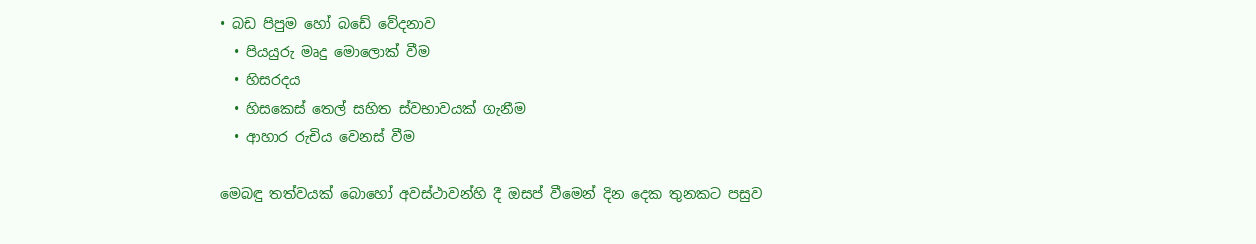• බඩ පිපුම හෝ බඩේ වේදනාව
  • පියයුරු මෘදු මොලොක් වීම
  • හිසරදය
  • හිසකෙස් තෙල් සහිත ස්වභාවයක් ගැනීම
  • ආහාර රුචිය වෙනස් වීම

මෙබඳු තත්වයක් බොහෝ අවස්ථාවන්හි දී ඔසප් වීමෙන් දින දෙක තුනකට පසුව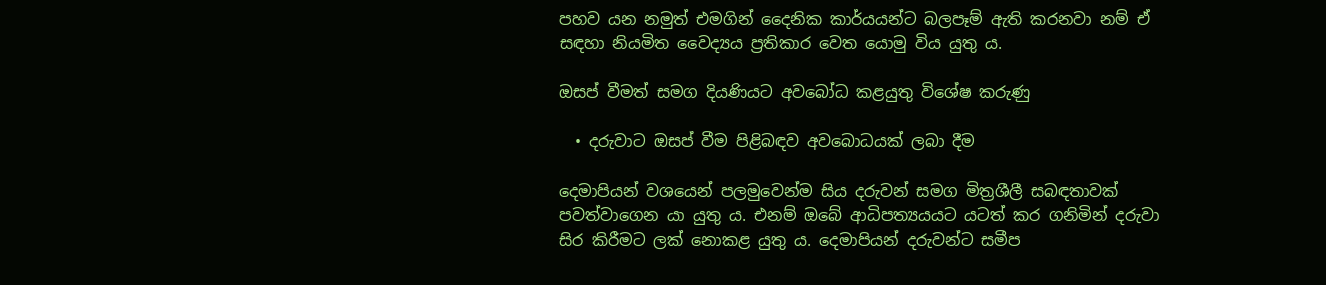පහව යන නමුත් එමගින් දෛනික කාර්යයන්ට බලපෑම් ඇති කරනවා නම් ඒ සඳහා නියමිත වෛද්‍යය ප්‍රතිකාර වෙත යොමු විය යුතු ය.

ඔසප් වීමත් සමග දියණියට අවබෝධ කළයුතු විශේෂ කරුණු

  • දරුවාට ඔසප් වීම පිළිබඳව අවබොධයක් ලබා දීම

දෙමාපියන් වශයෙන් පලමුවෙන්ම සිය දරුවන් සමග මිත්‍රශීලී සබඳතාවක් පවත්වාගෙන යා යුතු ය. එනම් ඔබේ ආධිපත්‍යයයට යටත් කර ගනිමින් දරුවා සිර කිරීමට ලක් නොකළ යුතු ය. දෙමාපියන් දරුවන්ට සමීප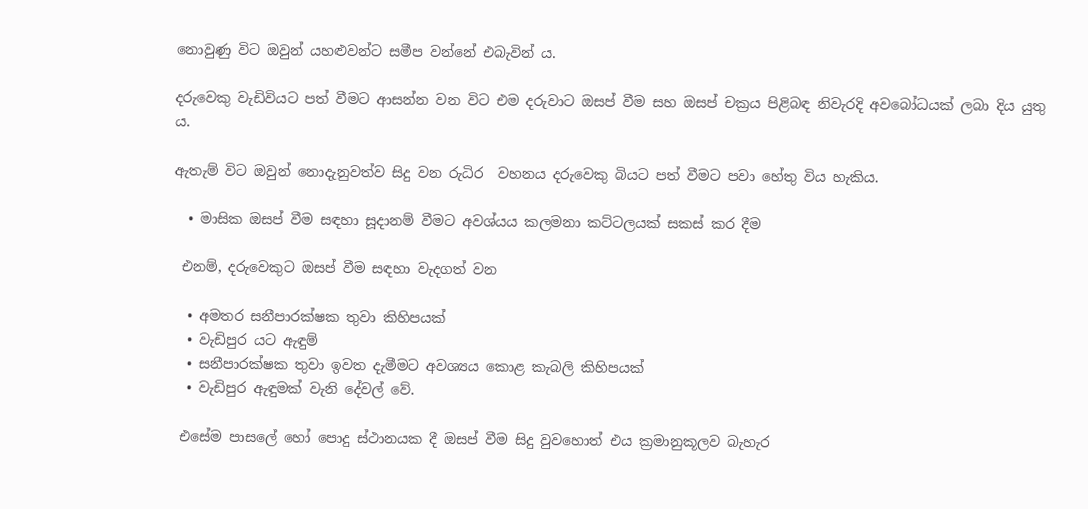නොවුණු විට ඔවුන් යහළුවන්ට සමීප වන්නේ එබැවින් ය.

දරුවෙකු වැඩිවියට පත් වීමට ආසන්න වන විට එම දරුවාට ඔසප් වීම සහ ඔසප් චක්‍රය පිළිබඳ නිවැරදි අවබෝධයක් ලබා දිය යුතු ය.

ඇතැම් විට ඔවුන් නොදැනුවත්ව සිදු වන රුධිර  වහනය දරුවෙකු බියට පත් වීමට පවා හේතු විය හැකිය.

  • මාසික ඔසප් වීම සඳහා සූදානම් වීමට අවශ්යය කලමනා කට්ටලයක් සකස් කර දීම

 එනම්, දරුවෙකුට ඔසප් වීම සඳහා වැදගත් වන

  • අමතර සනීපාරක්ෂක තුවා කිහිපයක්
  • වැඩිපුර යට ඇඳුම්
  • සනීපාරක්ෂක තුවා ඉවත දැමීමට අවශ්‍යය කොළ කැබලි කිහිපයක්
  • වැඩිපුර ඇඳුමක් වැනි දේවල් වේ.

 එසේම පාසලේ හෝ පොදු ස්ථානයක දී ඔසප් වීම සිදු වුවහොත් එය ක්‍රමානුකූලව බැහැර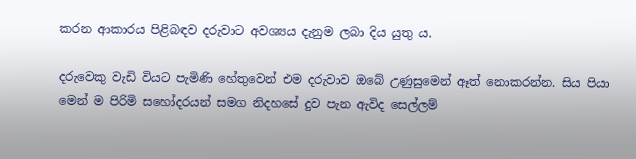කරන ආකාරය පිළිබඳව දරුවාට අවශ්‍යය දැනුම ලබා දිය යුතු ය.

දරුවෙකු වැඩි වියට පැමිණි හේතුවෙන් එම දරුවාව ඔබේ උණුසුමෙන් ඈත් නොකරන්න. සිය පියා මෙන් ම පිරිමි සහෝදරයන් සමග නිදහසේ දුව පැන ඇවිද සෙල්ලම්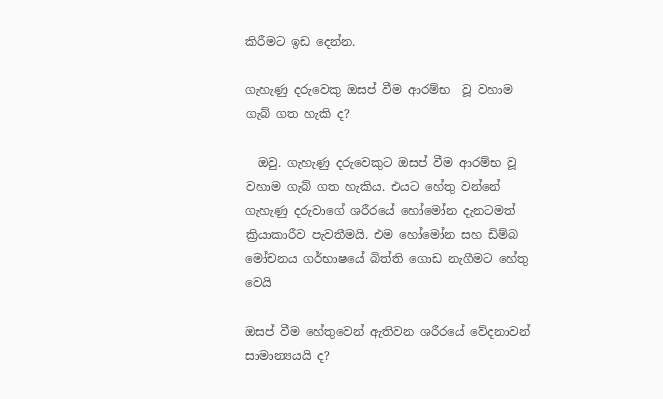කිරීමට ඉඩ දෙන්න.

ගැහැණු දරුවෙකු ඔසප් වීම ආරම්භ  වූ වහාම ගැබ් ගත හැකි ද?

  ඔවු. ගැහැණු දරුවෙකුට ඔසප් වීම ආරම්භ වූ වහාම ගැබ් ගත හැකිය. එයට හේතු වන්නේ ගැහැණු දරුවාගේ ශරීරයේ හෝමෝන දැනටමත් ක්‍රියාකාරීව පැවතීමයි. එම හෝමෝන සහ ඩිම්බ මෝචනය ගර්භාෂයේ බිත්ති ගොඩ නැගීමට හේතු වෙයි

ඔසප් වීම හේතුවෙන් ඇතිවන ශරීරයේ වේදනාවන් සාමාන්‍යයයි ද?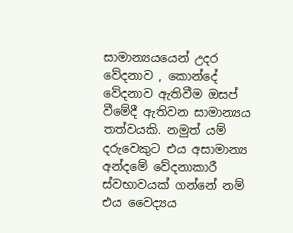සාමාන්‍යයයෙන් උදර වේදනාව , කොන්දේ වේදනාව ඇතිවීම ඔසප් වීමේදී ඇතිවන සාමාන්‍යය තත්වයකි. නමුත් යම් දරුවෙකුට එය අසාමාන්‍ය අන්දමේ වේදනාකාරී ස්වභාවයක් ගන්නේ නම් එය වෛද්‍යය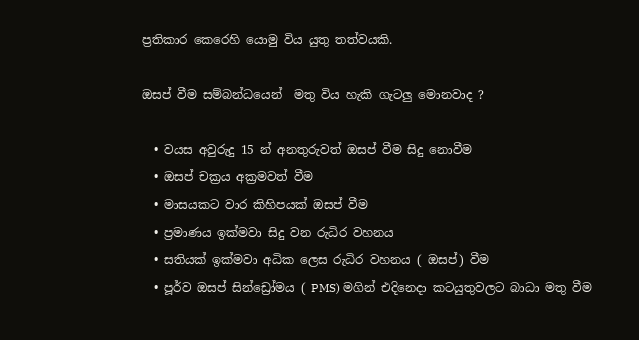ප්‍රතිකාර කෙරෙහි යොමු විය යුතු තත්වයකි.

ඔසප් වීම සම්බන්ධයෙන්  මතු විය හැකි ගැටලු මොනවාද ?

  • වයස අවුරුදු 15 න් අනතුරුවත් ඔසප් වීම සිදු නොවීම
  • ඔසප් චක්‍රය අක්‍රමවත් වීම
  • මාසයකට වාර කිහිපයක් ඔසප් වීම
  • ප්‍රමාණය ඉක්මවා සිදු වන රුධිර වහනය
  • සතියක් ඉක්මවා අධික ලෙස රුධිර වහනය ( ඔසප්) වීම
  • පූර්ව ඔසප් සින්ඩ්‍රෝමය ( PMS) මගින් එදිනෙදා කටයුතුවලට බාධා මතු වීම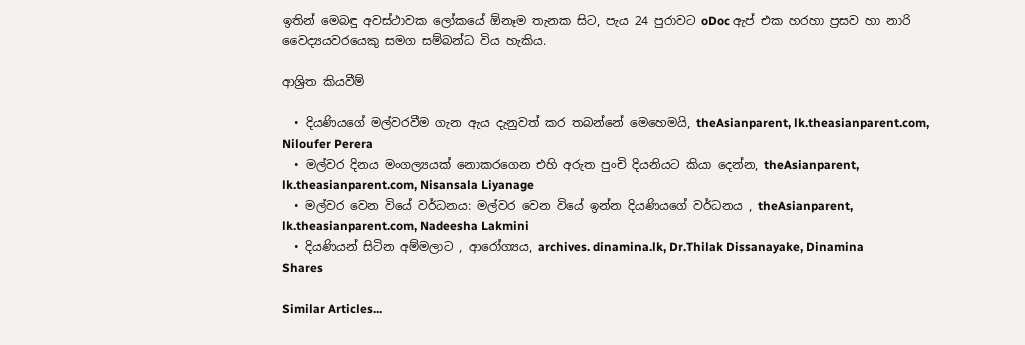ඉතින් මෙබඳු අවස්ථාවක ලෝකයේ ඕනෑම තැනක සිට, පැය 24 පුරාවට oDoc ඇප් එක හරහා ප්‍රසව හා නාරි වෛද්‍යයවරයෙකු සමග සම්බන්ධ විය හැකිය.

ආශ්‍රිත කියවීම්

  • දියණියගේ මල්වරවීම ගැන ඇය දැනුවත් කර තබන්නේ මෙහෙමයි, theAsianparent, lk.theasianparent.com, Niloufer Perera
  • මල්වර දිනය මංගල්‍යයක් නොකරගෙන එහි අරුත පුංචි දියනියට කියා දෙන්න, theAsianparent, lk.theasianparent.com, Nisansala Liyanage
  • මල්වර වෙන වියේ වර්ධනය: මල්වර වෙන වියේ ඉන්න දියණියගේ වර්ධනය , theAsianparent, lk.theasianparent.com, Nadeesha Lakmini
  • දියණියන් සිටින අම්මලාට , ආරෝග්‍යය, archives. dinamina.lk, Dr.Thilak Dissanayake, Dinamina
Shares

Similar Articles...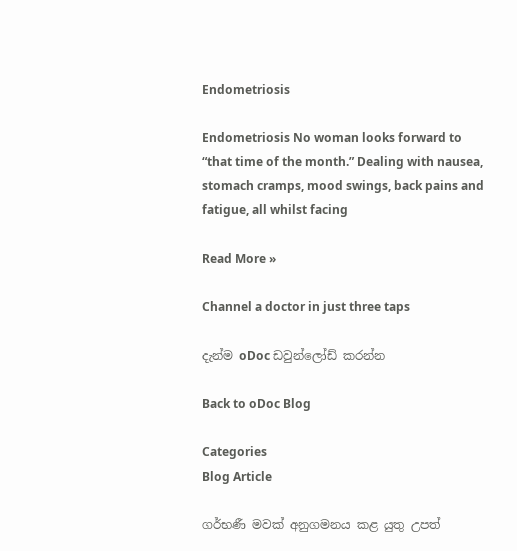Endometriosis

Endometriosis No woman looks forward to “that time of the month.” Dealing with nausea, stomach cramps, mood swings, back pains and fatigue, all whilst facing

Read More »

Channel a doctor in just three taps

දැන්ම oDoc ඩවුන්ලෝඩ් කරන්න

Back to oDoc Blog

Categories
Blog Article

ගර්භණී මවක් අනුගමනය කළ යුතු උපත්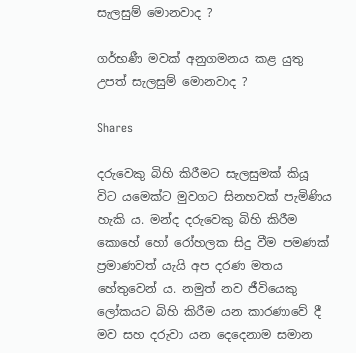සැලසුම් මොනවාද ?

ගර්භණී මවක් අනුගමනය කළ යුතු උපත් සැලසුම් මොනවාද ?

Shares

දරුවෙකු බිහි කිරීමට සැලසුමක් කියූ විට යමෙක්ට මුවගට සිනහවක් පැමිණිය හැකි ය. මන්ද දරුවෙකු බිහි කිරීම කොහේ හෝ රෝහලක සිදු වීම පමණක් ප්‍රමාණවත් යැයි අප දරණ මතය හේතුවෙන් ය. නමුත් නව ජීවියෙකු ලෝකයට බිහි කිරීම යන කාරණාවේ දී මව සහ දරුවා යන දෙදෙනාම සමාන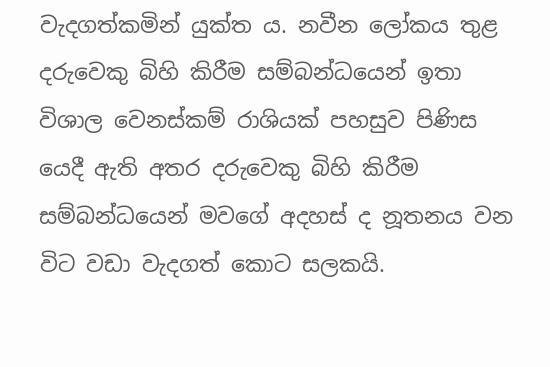වැදගත්කමින් යුක්ත ය. නවීන ලෝකය තුළ දරුවෙකු බිහි කිරීම සම්බන්ධයෙන් ඉතා විශාල වෙනස්කම් ‍රාශියක් පහසුව පිණිස යෙදී ඇති අතර දරුවෙකු බිහි කිරීම සම්බන්ධයෙන් මවගේ අදහස් ද නූතනය වන විට වඩා වැදගත් කොට සලකයි.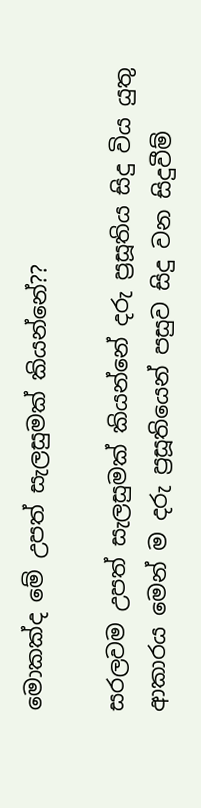මොකක්ද මේ උපත් සැලසුමක් කියන්නේ??

සරලවම උපත් සැලසුමක් කියන්නේ දරු ප්‍රසූතිය සිදු විය යුතු ආකාරය මෙන් ම දරු ප්‍රසූතියෙන් පසුව සිදු වන සිදුවීම්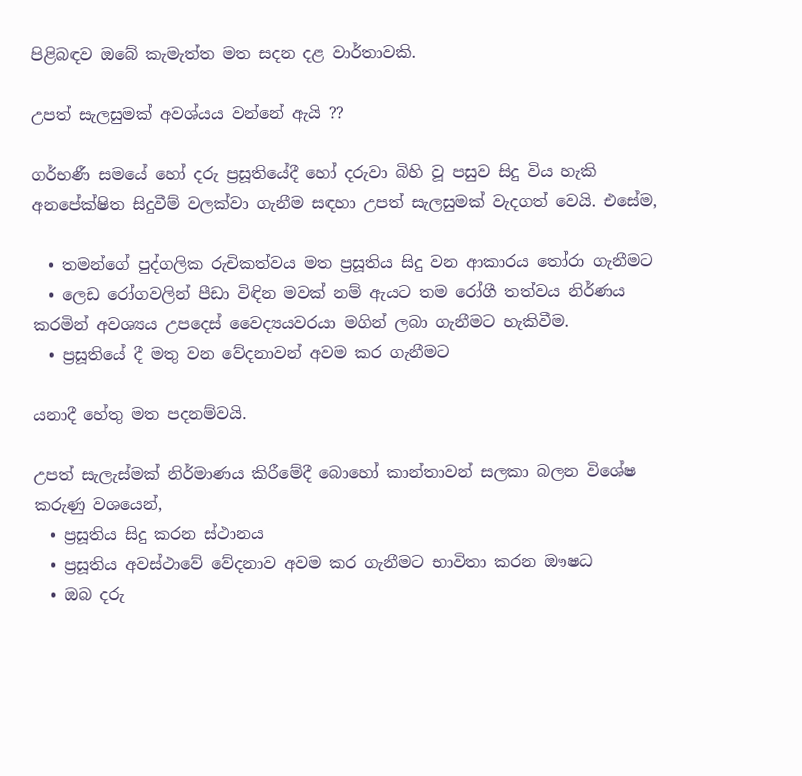පිළිබඳව ඔබේ කැමැත්ත මත සදන දළ වාර්තාවකි.

උපත් සැලසුමක් අවශ්යය වන්නේ ඇයි ??

ගර්භණී සමයේ හෝ දරු ප්‍රසූතියේදී හෝ දරුවා බිහි වූ පසුව සිදු විය හැකි අනපේක්ෂිත සිදුවීම් වලක්වා ගැනීම සඳහා උපත් සැලසුමක් වැදගත් වෙයි. එසේම,

  • තමන්ගේ පුද්ගලික රුචිකත්වය මත ප්‍රසූතිය සිදු වන ආකාරය තෝරා ගැනීමට
  • ලෙඩ රෝගවලින් පීඩා විඳින මවක් නම් ඇයට තම රෝගී තත්වය නිර්ණය කරමින් අවශ්‍යය උපදෙස් වෛද්‍යයවරයා මගින් ලබා ගැනීමට හැකිවීම.
  • ප්‍රසූතියේ දී මතු වන වේදනාවන් අවම කර ගැනීමට

යනාදී හේතු මත පදනම්වයි.

උපත් සැලැස්මක් නිර්මාණය කිරීමේදී බොහෝ කාන්තාවන් සලකා බලන විශේෂ කරුණු වශයෙන්,
  • ප්‍රසූතිය සිදු කරන ස්ථානය
  • ප්‍රසූතිය අවස්ථාවේ වේදනාව අවම කර ගැනීමට භාවිතා කරන ඖෂධ
  • ඔබ දරු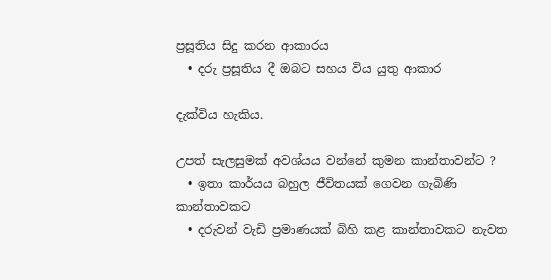ප්‍රසූතිය සිදු කරන ආකාරය
  • දරු ප්‍රසූතිය දී ඔබට සහය විය යුතු ආකාර

දැක්විය හැකිය.

උපත් සැලසුමක් අවශ්යය වන්නේ කුමන කාන්තාවන්ට ?
  • ඉතා කාර්යය බහුල ජීවිතයක් ගෙවන ගැබිණි කාන්තාවකට
  • දරුවන් වැඩි ප්‍රමාණයක් බිහි කළ කාන්තාවකට නැවත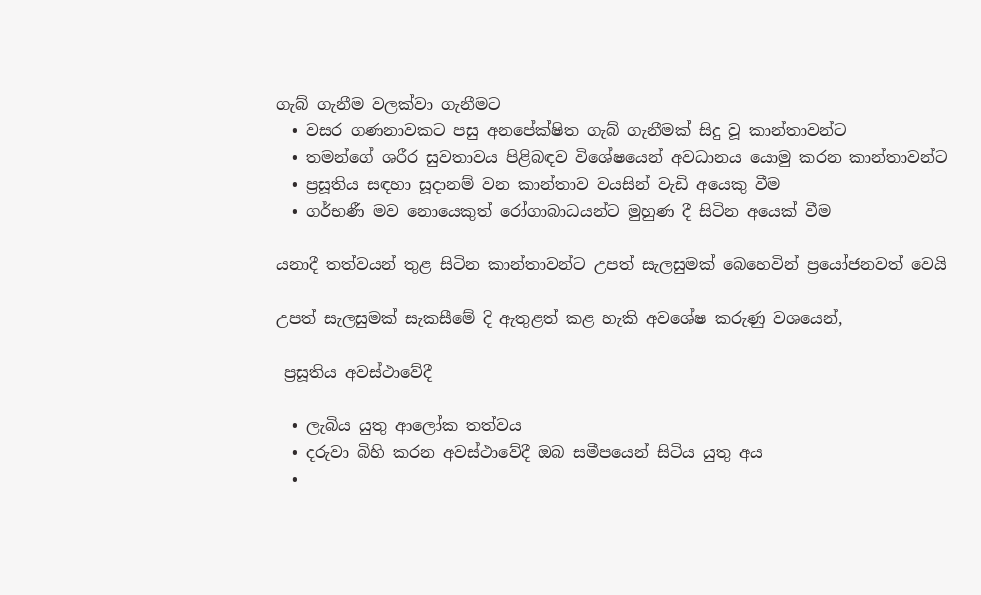ගැබ් ගැනීම වලක්වා ගැනීමට
  • වසර ගණනාවකට පසු අනපේක්ෂිත ගැබ් ගැනීමක් සිදු වූ කාන්තාවන්ට
  • තමන්ගේ ශරීර සුවතාවය පිළිබඳව විශේෂයෙන් අවධානය යොමු කරන කාන්තාවන්ට
  • ප්‍රසූතිය සඳහා සූදානම් වන කාන්තාව වයසින් වැඩි අයෙකු වීම
  • ගර්භණී මව නොයෙකුත් රෝගාබාධයන්ට මුහුණ දී සිටින අයෙක් වීම

යනාදී තත්වයන් තුළ සිටින කාන්තාවන්ට උපත් සැලසුමක් බෙහෙවින් ප්‍රයෝජනවත් වෙයි

උපත් සැලසුමක් සැකසීමේ දි ඇතුළත් කළ හැකි අවශේෂ කරුණු වශයෙන්,

 ප්‍රසූතිය අවස්ථාවේදී

  • ලැබිය යුතු ආලෝක තත්වය
  • දරුවා බිහි කරන අවස්ථාවේදී ඔබ සමීපයෙන් සිටිය යුතු අය
  •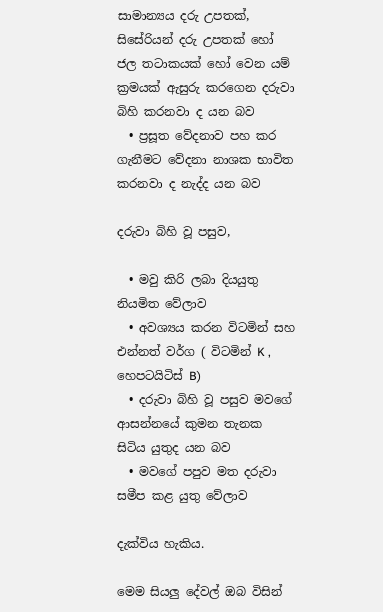සාමාන්‍යය දරු උපතක්, සිසේරියන් දරු උපතක් හෝ ජල තටාකයක් හෝ වෙන යම් ක්‍රමයක් ඇසුරු කරගෙන දරුවා බිහි කරනවා ද යන බව
  • ප්‍රසූත වේදනාව පහ කර ගැනීමට වේදනා නාශක භාවිත කරනවා ද නැද්ද යන බව

දරුවා බිහි වූ පසුව,

  • මවු කිරි ලබා දියයුතු නියමිත වේලාව
  • අවශ්‍යය කරන විටමින් සහ එන්නත් වර්ග ( විටමින් K , හෙපටයිටිස් B)
  • දරුවා බිහි වූ පසුව මවගේ ආසන්නයේ කුමන තැනක සිටිය යුතුද යන බව
  • මවගේ පපුව මත දරුවා සමීප කළ යුතු වේලාව

දැක්විය හැකිය.

මෙම සියලු දේවල් ඔබ විසින්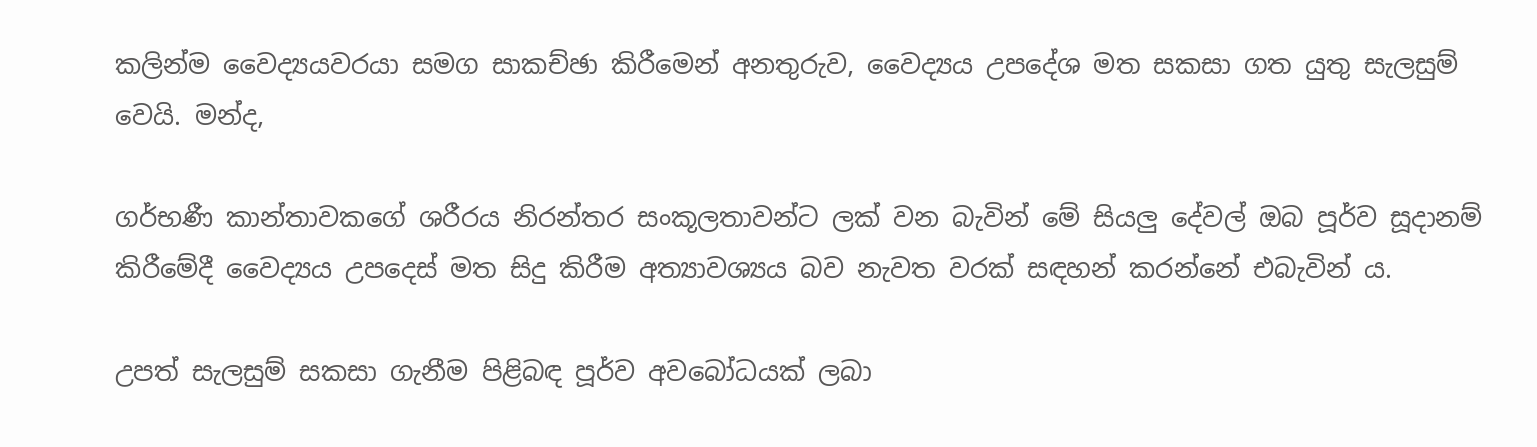කලින්ම වෛද්‍යයවරයා සමග සාකච්ඡා කිරීමෙන් අනතුරුව, වෛද්‍යය උපදේශ මත සකසා ගත යුතු සැලසුම් වෙයි. මන්ද,

ගර්භණී කාන්තාවකගේ ශරීරය නිරන්තර සංකූලතාවන්ට ලක් වන බැවින් මේ සියලු දේවල් ඔබ පූර්ව සූදානම් කිරීමේදී වෛද්‍යය උපදෙස් මත සිදු කිරීම අත්‍යාවශ්‍යය බව නැවත වරක් සඳහන් කරන්නේ එබැවින් ය.

උපත් සැලසුම් සකසා ගැනීම පිළිබඳ පූර්ව අවබෝධයක් ලබා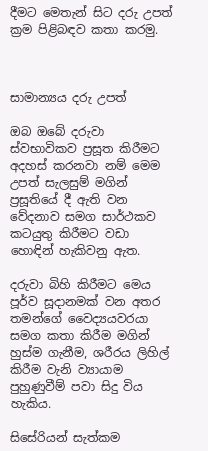දීමට මෙතැන් සිට දරු උපත් ක්‍රම පිළිබඳව කතා කරමු.



සාමාන්‍යය දරු උපත්

ඔබ ඔබේ දරුවා ස්වභාවිකව ප්‍රසූත කිරීමට අදහස් කරනවා නම් මෙම උපත් සැලසුම් මගින් ප්‍රසූතියේ දී ඇති වන වේදනාව සමග සාර්ථකව කටයුතු කිරීමට වඩා හොඳින් හැකිවනු ඇත.

දරුවා බිහි කිරීමට මෙය පූර්ව සූදානමක් වන අතර තමන්ගේ වෛද්‍යයවරයා සමග කතා කිරීම මගින් හුස්ම ගැනීම, ශරීරය ලිහිල් කිරීම වැනි ව්‍යායාම පුහුණුවීම් පවා සිදු විය හැකිය.

සිසේරියන් සැත්කම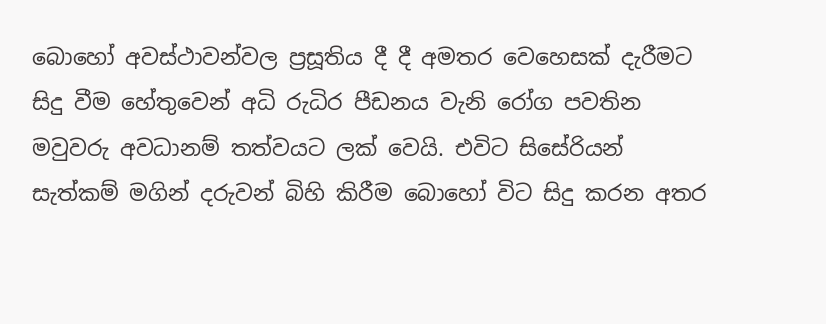බොහෝ අවස්ථාවන්වල ප්‍රසූතිය දී දී අමතර වෙහෙසක් දැරීමට සිදු වීම හේතුවෙන් අධි රුධිර පීඩනය වැනි රෝග පවතින මවුවරු අවධානම් තත්වයට ලක් වෙයි. එවිට සිසේරියන් සැත්කම් මගින් දරුවන් බිහි කිරීම බොහෝ විට සිදු කරන අතර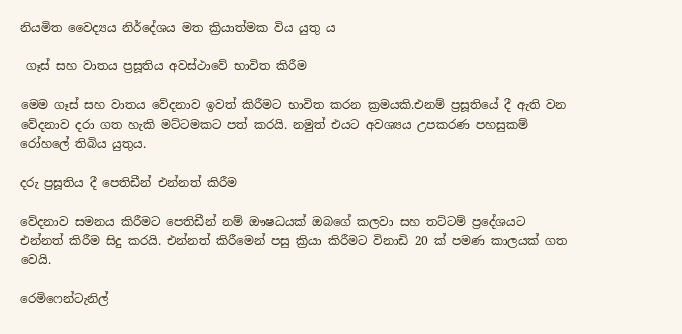නියමිත වෛද්‍යය නිර්දේශය මත ක්‍රියාත්මක විය යුතු ය

 ගෑස් සහ වාතය ප්‍රසූතිය අවස්ථාවේ භාවිත කිරීම

මෙම ගෑස් සහ වාතය වේදනාව ඉවත් කිරීමට භාවිත කරන ක්‍රමයකි.එනම් ප්‍රසූතියේ දී ඇති වන වේදනාව දරා ගත හැකි මට්ටමකට පත් කරයි. නමුත් එයට අවශ්‍යය උපකරණ පහසුකම් රෝහලේ තිබිය යුතුය.

දරු ප්‍රසූතිය දී පෙතිඩීන් එන්නත් කිරීම

වේදනාව සමනය කිරීමට පෙතිඩීන් නම් ඖෂධයක් ඔබගේ කලවා සහ තට්ටම් ප්‍රදේශයට එන්නත් කිරීම සිදු කරයි. එන්නත් කිරීමෙන් පසු ක්‍රියා කිරීමට විනාඩි 20 ක් පමණ කාලයක් ගත වෙයි.

රෙමිෆෙන්ටැනිල්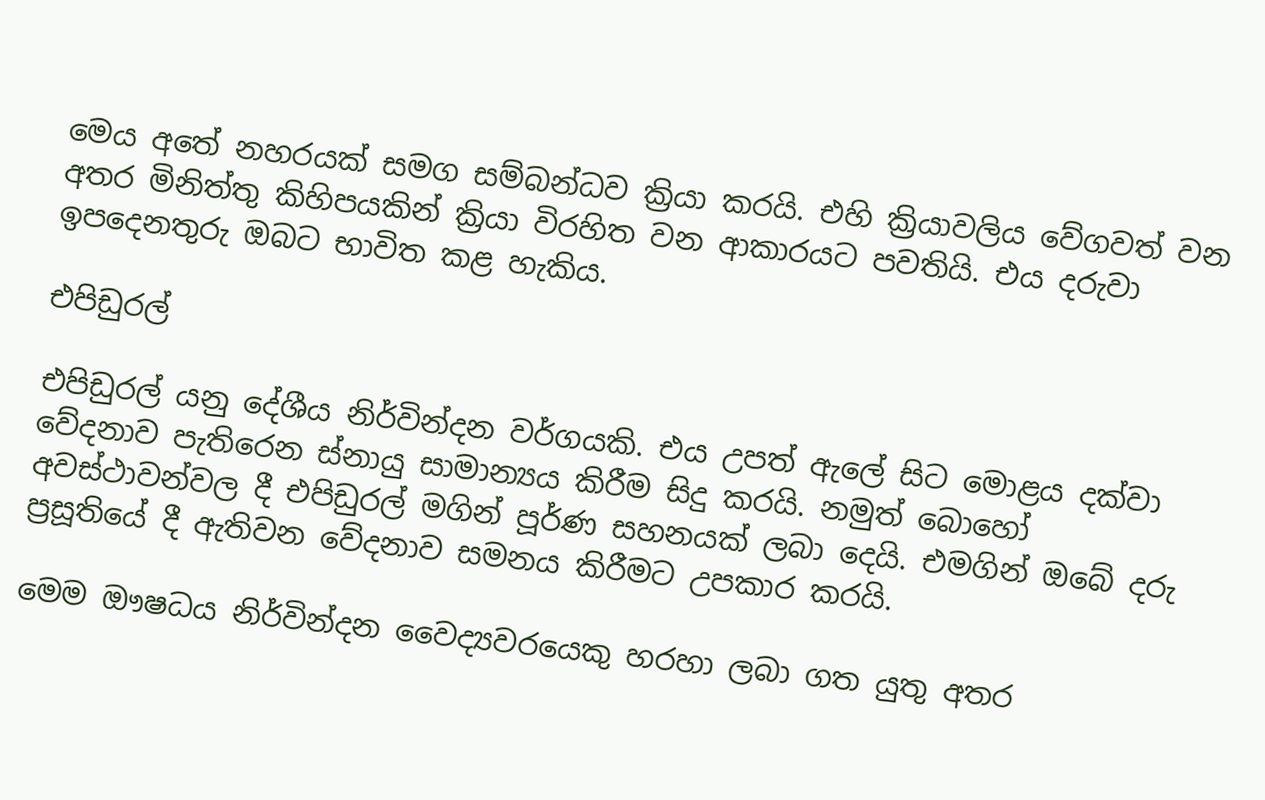මෙය අතේ නහරයක් සමග සම්බන්ධව ක්‍රියා කරයි. එහි ක්‍රියාවලිය වේගවත් වන අතර මිනිත්තු කිහිපයකින් ක්‍රියා විරහිත වන ආකාරයට පවතියි. එය දරුවා ඉපදෙනතුරු ඔබට භාවිත කළ හැකිය.

එපිඩුරල්

එපිඩුරල් යනු දේශීය නිර්වින්දන වර්ගයකි. එය උපත් ඇලේ සිට මොළය දක්වා වේදනාව පැතිරෙන ස්නායු සාමාන්‍යය කිරීම සිදු කරයි. නමුත් බොහෝ අවස්ථාවන්වල දී එපිඩුරල් මගින් පූර්ණ සහනයක් ලබා දෙයි. එමගින් ඔබේ දරු ප්‍රසූතියේ දී ඇතිවන වේදනාව සමනය කිරීමට උපකාර කරයි.

මෙම ඖෂධය නිර්වින්දන වෛද්‍යවරයෙකු හරහා ලබා ගත යුතු අතර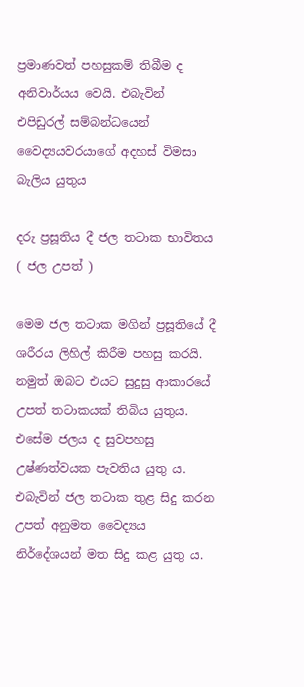ප්‍රමාණවත් පහසුකම් තිබීම ද අනිවාර්යය වෙයි. එබැවින් එපිඩුරල් සම්බන්ධයෙන් වෛද්‍යයවරයාගේ අදහස් විමසා බැලිය යුතුය

දරු ප්‍රසූතිය දී ජල තටාක භාවිතය ( ජල උපත් )

මෙම ජල තටාක මගින් ප්‍රසූතියේ දී ශරීරය ලිහිල් කිරීම පහසු කරයි. නමුත් ඔබට එයට සුදුසු ආකාරයේ උපත් තටාකයක් තිබිය යුතුය. එසේම ජලය ද සුවපහසු උෂ්ණත්වයක පැවතිය යුතු ය. එබැවින් ජල තටාක තුළ සිදු කරන උපත් අනුමත වෛද්‍යය නිර්දේශයන් මත සිදු කළ යුතු ය.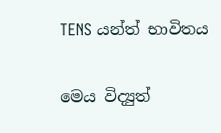TENS යන්ත් භාවිතය

මෙය විද්‍යුත්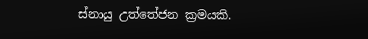ස්නායු උත්තේජන ක්‍රමයකි.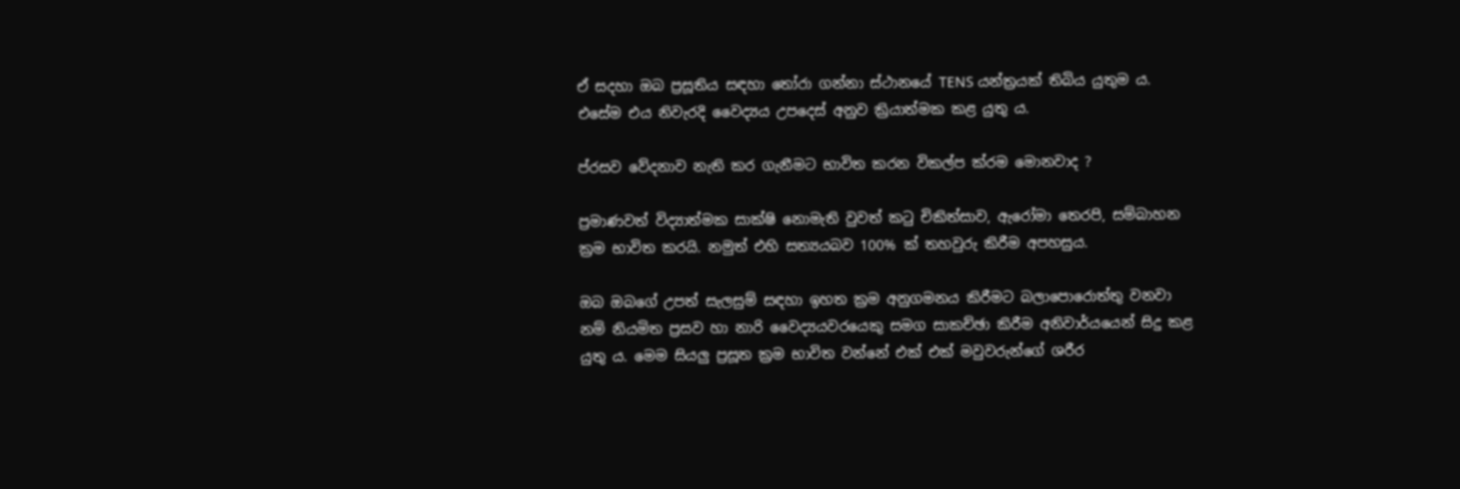ඒ සදහා ඔබ ප්‍රසූතිය සඳහා තෝරා ගන්නා ස්ථානයේ TENS යන්ත්‍රයක් තිබිය යුතුම ය. එසේම එය නිවැරදි වෛද්‍යය උපදෙස් අනුව ක්‍රියාත්මක කළ යුතු ය.

ප්රසව වේදනාව නැති කර ගැනීමට භාවිත කරන විකල්ප ක්රම මොනවාද ?

ප්‍රමාණවත් විද්‍යාත්මක සාක්ෂි නොමැති වුවත් කටු චිකිත්සාව, ඇරෝමා තෙරපි, සම්බාහන ක්‍රම භාවිත කරයි. නමුත් එහි සත්‍යයබව 100% ක් තහවුරු කිරීම අපහසුය.

ඔබ ඔබගේ උපත් සැලසුම් සඳහා ඉහත ක්‍රම අනුගමනය කිරීමට බලාපොරොත්තු වනවා නම් නියමිත ප්‍රසව හා නාරි වෛද්‍යයවරයෙකු සමග සාකච්ඡා කිරීම අනිවාර්යයෙන් සිදු කළ යුතු ය. මෙම සියලු ප්‍රසූත ක්‍රම භාවිත වන්නේ එක් එක් මවුවරුන්ගේ ශරීර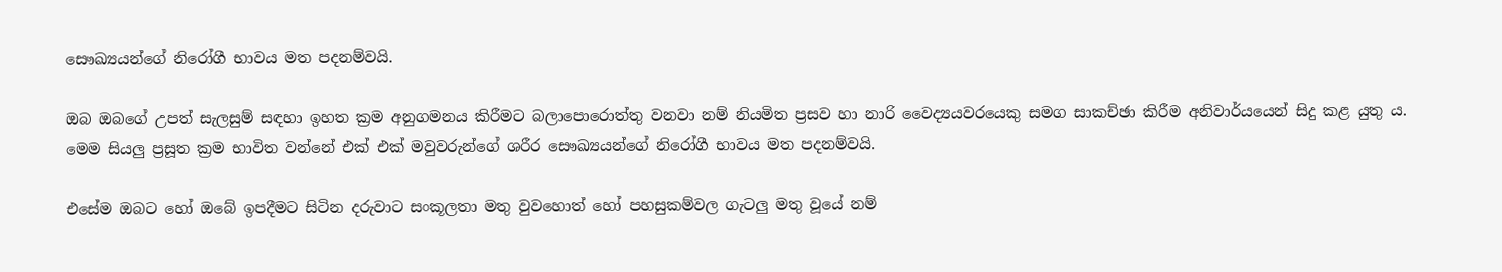සෞඛ්‍යයන්ගේ නිරෝගී භාවය මත පදනම්වයි.

ඔබ ඔබගේ උපත් සැලසුම් සඳහා ඉහත ක්‍රම අනුගමනය කිරීමට බලාපොරොත්තු වනවා නම් නියමිත ප්‍රසව හා නාරි වෛද්‍යයවරයෙකු සමග සාකච්ඡා කිරීම අනිවාර්යයෙන් සිදු කළ යුතු ය. මෙම සියලු ප්‍රසූත ක්‍රම භාවිත වන්නේ එක් එක් මවුවරුන්ගේ ශරීර සෞඛ්‍යයන්ගේ නිරෝගී භාවය මත පදනම්වයි.

එසේම ඔබට හෝ ඔබේ ඉපදීමට සිටින දරුවාට සංකූලතා මතු වුවහොත් හෝ පහසුකම්වල ගැටලු මතු වූයේ නම්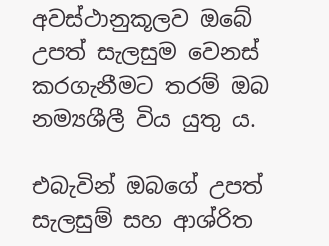අවස්ථානුකූලව ඔබේ උපත් සැලසුම වෙනස් කරගැනීමට තරම් ඔබ නම්‍යශීලී විය යුතු ය.

එබැවින් ඔබගේ උපත් සැලසුම් සහ ආශ්රිත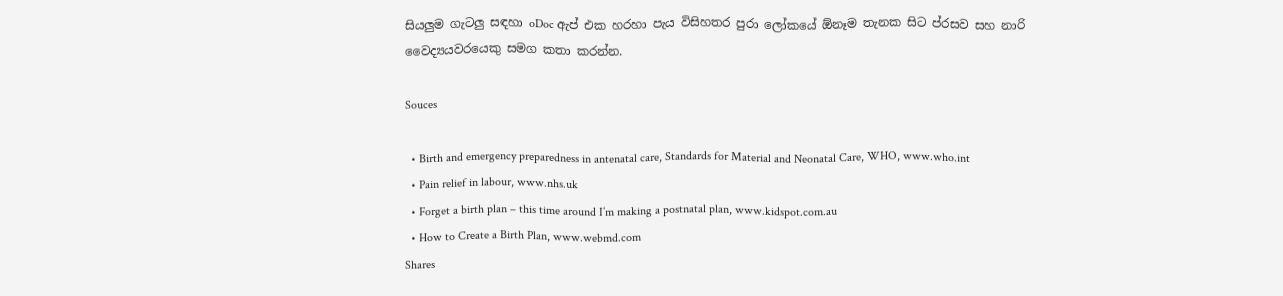සියලුම ගැටලු සඳහා oDoc ඇප් එක හරහා පැය විසිහතර පුරා ලෝකයේ ඕනෑම තැනක සිට ප්රසව සහ නාරි වෛද්‍යයවරයෙකු සමග කතා කරන්න.

Souces

  • Birth and emergency preparedness in antenatal care, Standards for Material and Neonatal Care, WHO, www.who.int
  • Pain relief in labour, www.nhs.uk
  • Forget a birth plan – this time around I’m making a postnatal plan, www.kidspot.com.au
  • How to Create a Birth Plan, www.webmd.com
Shares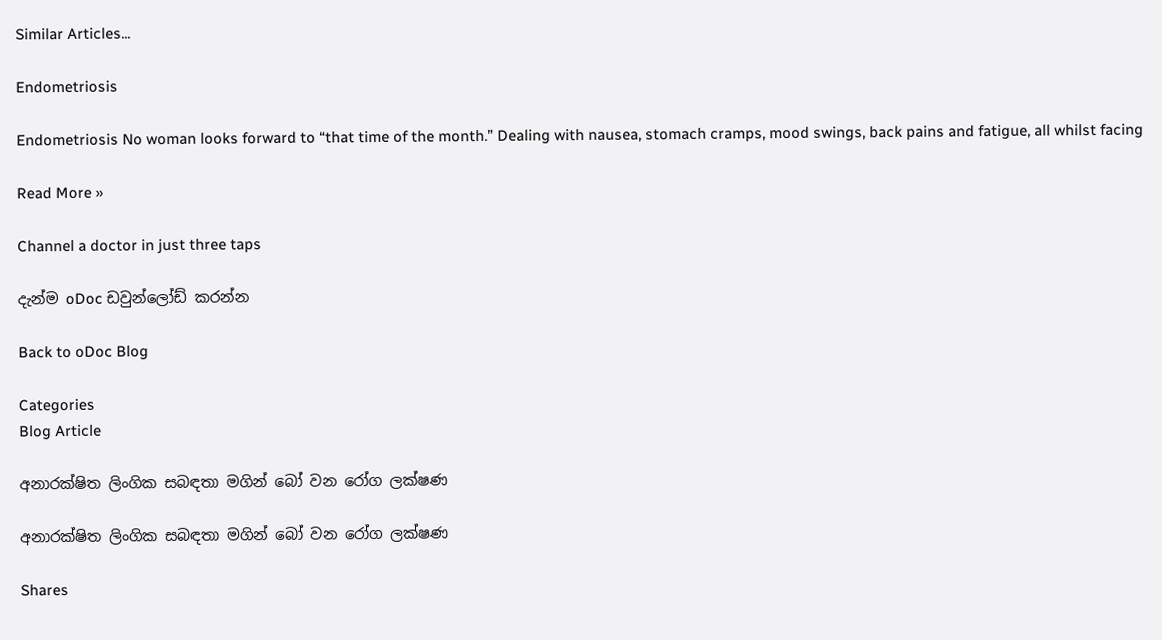Similar Articles...

Endometriosis

Endometriosis No woman looks forward to “that time of the month.” Dealing with nausea, stomach cramps, mood swings, back pains and fatigue, all whilst facing

Read More »

Channel a doctor in just three taps

දැන්ම oDoc ඩවුන්ලෝඩ් කරන්න

Back to oDoc Blog

Categories
Blog Article

අනාරක්ෂිත ලිංගික සබඳතා මගින් බෝ වන රෝග ලක්ෂණ

අනාරක්ෂිත ලිංගික සබඳතා මගින් බෝ වන රෝග ලක්ෂණ

Shares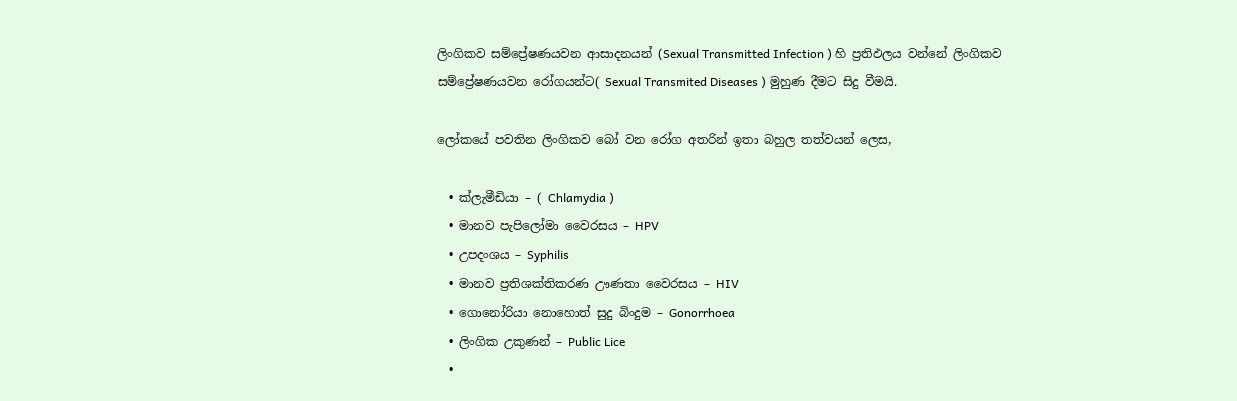ලිංගිකව සම්ප්‍රේෂණයවන ආසාදනයන් (Sexual Transmitted Infection ) හි ප්‍රතිඵලය වන්නේ ලිංගිකව සම්ප්‍රේෂණයවන ‍රෝගයන්ට( Sexual Transmited Diseases ) මුහුණ දීමට සිදු වීමයි.

ලෝකයේ පවතින ලිංගිකව බෝ වන රෝග අතරින් ඉතා බහුල තත්වයන් ලෙස,

  • ක්ලැමීඩියා – ( Chlamydia )
  • මානව පැපිලෝමා වෛරසය – HPV
  • උපදංශය – Syphilis
  • මානව ප්‍රතිශක්තිකරණ ඌණතා වෛරසය – HIV
  • ගොනෝරියා නොහොත් සුදු බිංදුම – Gonorrhoea
  • ලිංගික උකුණන් – Public Lice
  •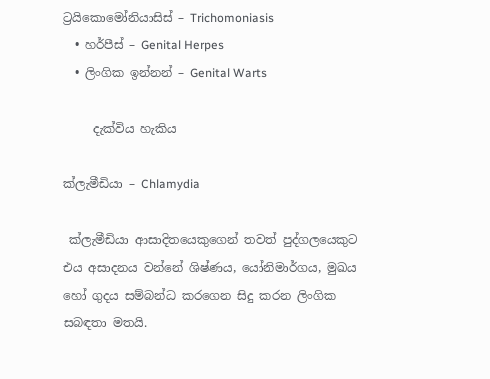ට්‍රයිකොමෝනියාසිස් – Trichomoniasis
  • හර්පීස් – Genital Herpes
  • ලිංගික ඉන්නන් – Genital Warts

     දැක්විය හැකිය

ක්ලැමීඩියා – Chlamydia

 ක්ලැමීඩියා ආසාදිතයෙකුගෙන් තවත් පුද්ගලයෙකුට එය අසාදනය වන්නේ ශිෂ්ණය, යෝනිමාර්ගය, මුඛය හෝ ගුදය සම්බන්ධ කරගෙන සිදු කරන ලිංගික සබඳතා මතයි.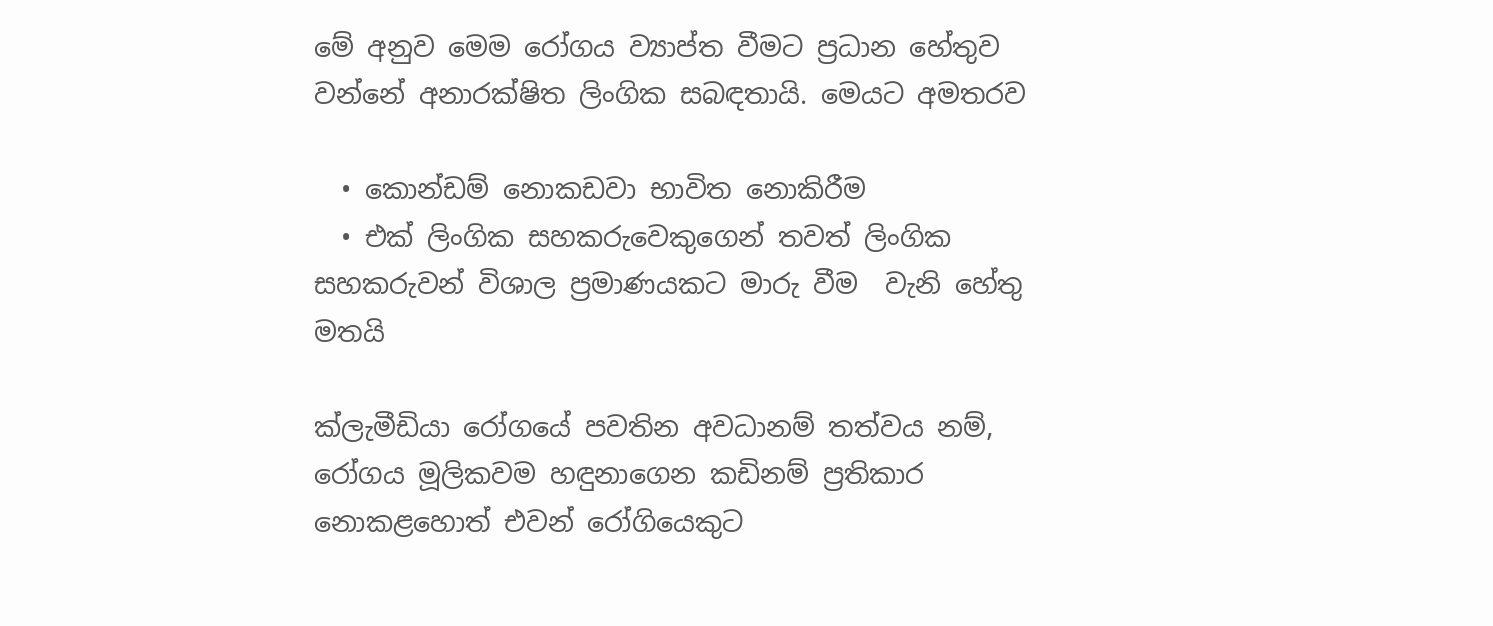මේ අනුව මෙම රෝගය ව්‍යාප්ත වීමට ප්‍රධාන හේතුව වන්නේ අනාරක්ෂිත ලිංගික සබඳතායි. මෙයට අමතරව

  • කොන්ඩම් නොකඩවා භාවිත නොකිරීම
  • එක් ලිංගික සහකරුවෙකුගෙන් තවත් ලිංගික සහකරුවන් විශාල ප්‍රමාණයකට මාරු වීම  වැනි හේතු මතයි

ක්ලැමීඩියා ‍රෝගයේ පවතින අවධානම් තත්වය නම්, රෝගය මූලිකවම හඳුනාගෙන කඩිනම් ප්‍රතිකාර නොකළහොත් එවන් රෝගියෙකුට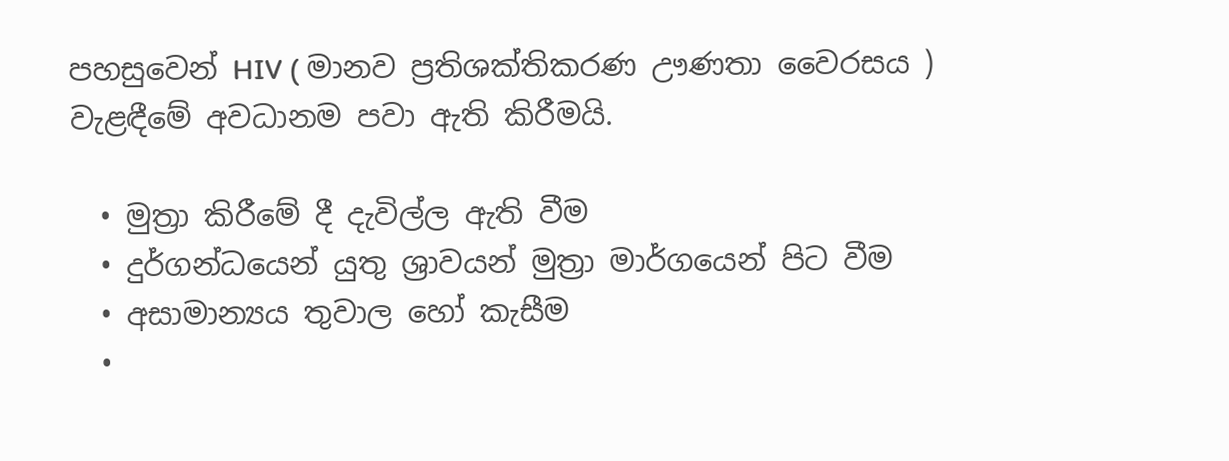පහසුවෙන් HIV ( මානව ප්‍රතිශක්තිකරණ ඌණතා වෛරසය ) වැළඳීමේ අවධානම පවා ඇති කිරීමයි.

  • මුත්‍රා කිරීමේ දී දැවිල්ල ඇති වීම
  • දුර්ගන්ධයෙන් යුතු ශ්‍රාවයන් මුත්‍රා මාර්ගයෙන් පිට වීම
  • අසාමාන්‍යය තුවාල හෝ කැසීම
  •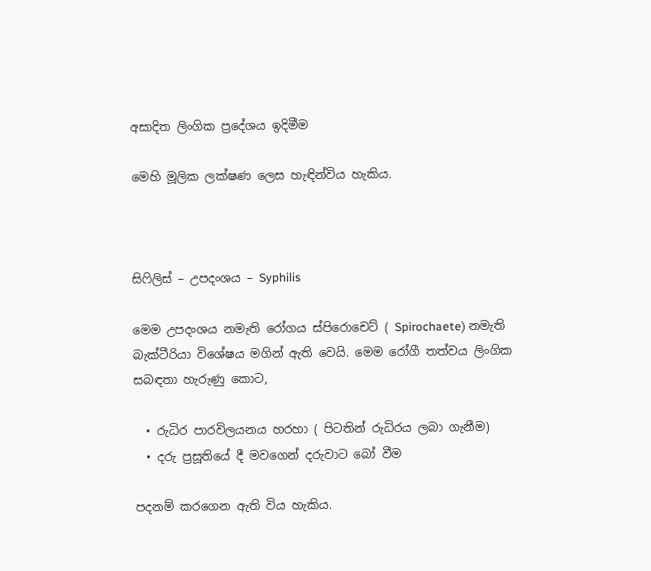අසාදිත ලිංගික ප්‍රදේශය ඉදිමීම

මෙහි මූලික ලක්ෂණ ලෙස හැඳින්විය හැකිය.



සිෆිලිස් – උපදංශය – Syphilis

මෙම උපදංශය නමැති රෝගය ස්පිරොචෙට් ( Spirochaete) නමැති බැක්ටීරියා විශේෂය මගින් ඇති වෙයි. මෙම රෝගී තත්වය ලිංගික සබඳතා හැරුණු කොට,

  • රුධිර පාරවිලයනය හරහා ( පිටතින් රුධිරය ලබා ගැනීම)
  • දරු ප්‍රසූතියේ දී මවගෙන් දරුවාට බෝ වීම

පදනම් කරගෙන ඇති විය හැකිය.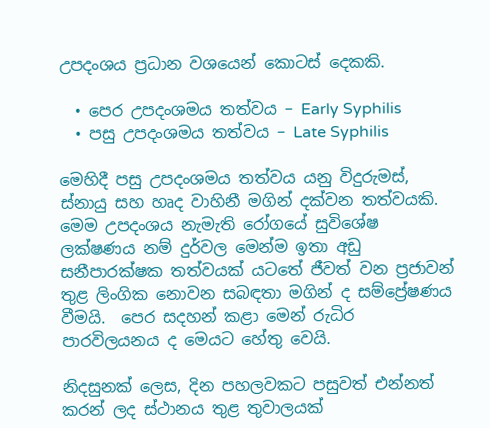උපදංශය ප්‍රධාන වශයෙන් කොටස් දෙකකි.

  • පෙර උපදංශමය තත්වය – Early Syphilis
  • පසු උපදංශමය තත්වය – Late Syphilis

මෙහිදී පසු උපදංශමය තත්වය යනු විදුරුමස්, ස්නායු සහ හෘද වාහිනී මගින් දක්වන තත්වයකි. මෙම උපදංශය නැමැති රෝගයේ සුවිශේෂ ලක්ෂණය නම් දුර්වල මෙන්ම ඉතා අඩු සනීපාරක්ෂක තත්වයක් යටතේ ජීවත් වන ප්‍රජාවන් තුළ ලිංගික නොවන සබඳතා මගින් ද සම්ප්‍රේෂණය වීමයි.  පෙර සදහන් කළා මෙන් රුධිර පාරවිලයනය ද මෙයට හේතු වෙයි.

නිදසුනක් ලෙස, දින පහලවකට පසුවත් එන්නත් කරන් ලද ස්ථානය තුළ තුවාලයක්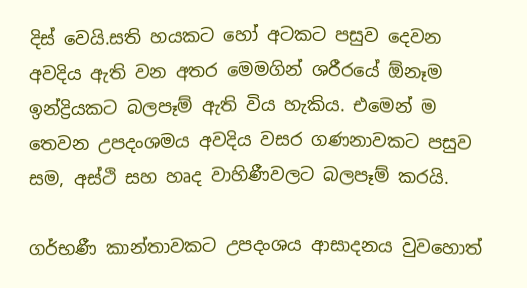දිස් වෙයි.සති හයකට හෝ අටකට පසුව දෙවන අවදිය ඇති වන අතර මෙමගින් ශරීරයේ ඕනෑම ඉන්ද්‍රියකට බලපෑම් ඇති විය හැකිය. එමෙන් ම තෙවන උපදංශමය අවදිය වසර ගණනාවකට පසුව සම, අස්ථි සහ හෘද වාහිණීවලට බලපෑම් කරයි.

ගර්භණී කාන්තාවකට උපදංශය ආසාදනය වුවහොත්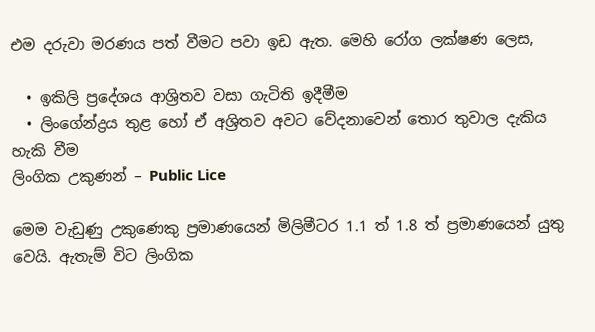එම දරුවා මරණය පත් වීමට පවා ඉඩ ඇත. මෙහි රෝග ලක්ෂණ ලෙස,

  • ඉකිලි ප්‍රදේශය ආශ්‍රිතව වසා ගැටිති ඉදීමීම
  • ලිංගේන්ද්‍රය තුළ හෝ ඒ අශ්‍රිතව අවට වේදනාවෙන් තොර තුවාල දැකිය හැකි වීම
ලිංගික උකුණන් – Public Lice

මෙම වැඩුණු උකුණෙකු ප්‍රමාණයෙන් මිලිමීටර 1.1 ත් 1.8 ත් ප්‍රමාණයෙන් යුතු වෙයි. ඇතැම් විට ලිංගික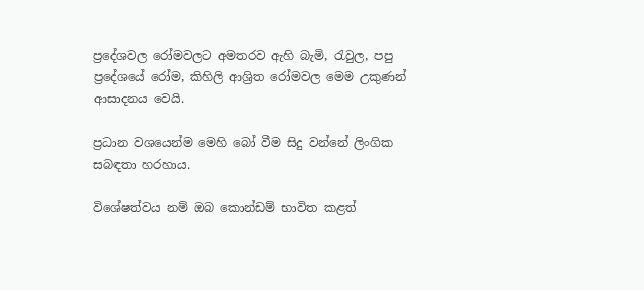ප්‍රදේශවල රෝමවලට අමතරව ඇහි බැමි, රැවුල, පපු ප්‍රදේශයේ රෝම, කිහිලි ආශ්‍රිත රෝමවල මෙම උකුණන් ආසාදනය වෙයි.

ප්‍රධාන වශයෙන්ම මෙහි බෝ වීම සිදු වන්නේ ලිංගික සබඳතා හරහාය.

විශේෂත්වය නම් ඔබ කොන්ඩම් භාවිත කළත්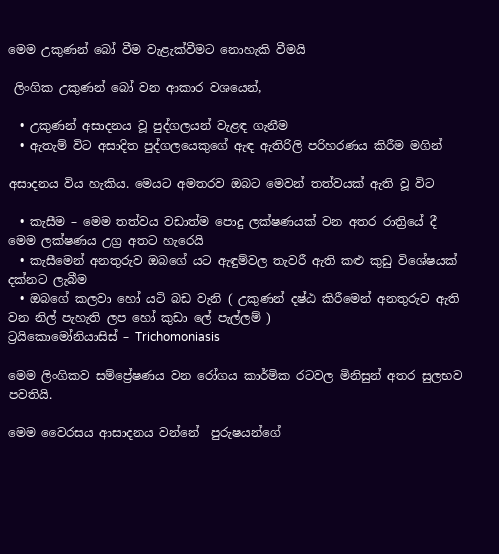මෙම උකුණන් බෝ වීම වැළැක්වීමට නොහැකි වීමයි

 ලිංගික උකුණන් බෝ වන ආකාර වශයෙන්,

  • උකුණන් අසාදනය වූ පුද්ගලයන් වැළඳ ගැනීම
  • ඇතැම් විට අසාදිත පුද්ගලයෙකුගේ ඇඳ ඇතිරිලි පරිහරණය කිරීම මගින්

අසාදනය විය හැකිය. මෙයට අමතරව ඔබට මෙවන් තත්වයක් ඇති වූ විට

  • කැසීම – මෙම තත්වය වඩාත්ම පොදු ලක්ෂණයක් වන අතර රාත්‍රියේ දී මෙම ලක්ෂණය උග්‍ර අතට හැරෙයි
  • කැසීමෙන් අනතුරුව ඔබගේ යට ඇඳුම්වල තැවරී ඇති කළු කුඩු විශේෂයක් දක්නට ලැබීම
  • ඔබගේ කලවා හෝ යටි බඩ වැනි ( උකුණන් දෂ්ඨ කිරීමෙන් අනතුරුව ඇති වන නිල් පැහැති ලප හෝ කුඩා ලේ පැල්ලම් )
ට්‍රයිකොමෝනියාසිස් – Trichomoniasis

මෙම ලිංගිකව සම්ප්‍රේෂණය වන රෝගය කාර්මික රටවල මිනිසුන් අතර සුලභව පවතියි.

මෙම වෛරසය ආසාදනය වන්නේ  පුරුෂයන්ගේ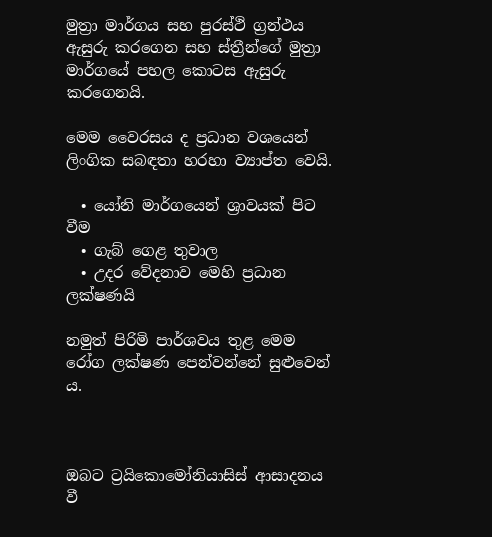මුත්‍රා මාර්ගය සහ පුරස්ථි ග්‍රන්ථය ඇසුරු කරගෙන සහ ස්ත්‍රීන්ගේ මුත්‍රා මාර්ගයේ පහල කොටස ඇසුරු කරගෙනයි.

මෙම වෛරසය ද ප්‍රධාන වශයෙන් ලිංගික සබඳතා හරහා ව්‍යාප්ත වෙයි.

  • යෝනි මාර්ගයෙන් ශ්‍රාවයක් පිට වීම
  • ගැබ් ගෙළ තුවාල
  • උදර වේදනාව මෙහි ප්‍රධාන ලක්ෂණයි

නමුත් පිරිමි පාර්ශවය තුළ මෙම රෝග ලක්ෂණ පෙන්වන්නේ සුළුවෙන් ය.



ඔබට ට්‍රයිකොමෝනියාසිස් ආසාදනය වී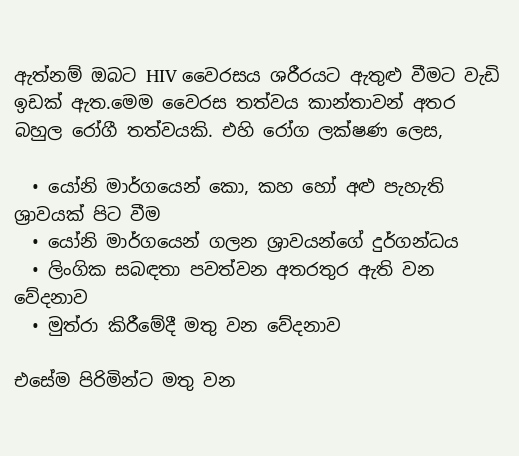ඇත්නම් ඔබට HIV වෛරසය ශරීරයට ඇතුළු වීමට වැඩි ඉඩක් ඇත.මෙම වෛරස තත්වය කාන්තාවන් අතර බහුල රෝගී තත්වයකි. එහි රෝග ලක්ෂණ ලෙස,

  • යෝනි මාර්ගයෙන් කො, කහ හෝ අළු පැහැති ශ්‍රාවයක් පිට වීම
  • යෝනි මාර්ගයෙන් ගලන ශ්‍රාවයන්ගේ දුර්ගන්ධය
  • ලිංගික සබඳතා පවත්වන අතරතුර ඇති වන වේදනාව
  • මුත්රා කිරීමේදී මතු වන වේදනාව

එසේම පිරිමින්ට මතු වන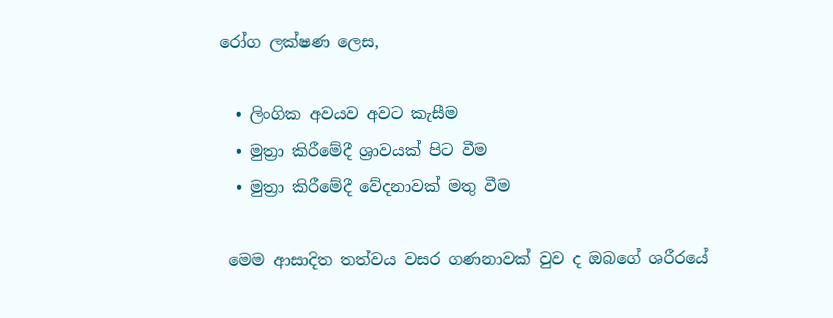රෝග ලක්ෂණ ලෙස,

  • ලිංගික අවයව අවට කැසීම
  • මුත්‍රා කිරීමේදී ශ්‍රාවයක් පිට වීම
  • මුත්‍රා කිරීමේදී වේදනාවක් මතු වීම

 මෙම ආසාදිත තත්වය වසර ගණනාවක් වුව ද ඔබගේ ශරීරයේ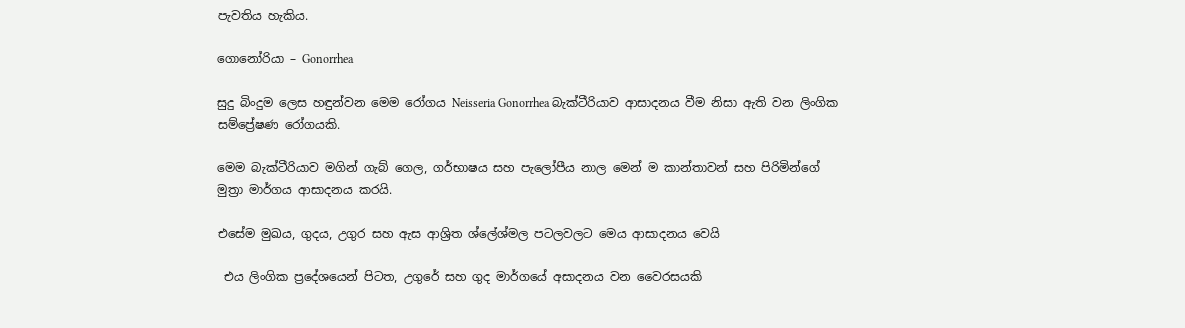පැවතිය හැකිය.

ගොනෝරියා – Gonorrhea

සුදු බිංදුම ලෙස හඳුන්වන මෙම රෝගය Neisseria Gonorrhea බැක්ටීරියාව ආසාදනය වීම නිසා ඇති වන ලිංගික සම්ප්‍රේෂණ රෝගයකි.

මෙම බැක්ටීරියාව මගින් ගැබ් ගෙල, ගර්භාෂය සහ පැලෝපීය නාල මෙන් ම කාන්තාවන් සහ පිරිමින්ගේ මුත්‍රා මාර්ගය ආසාදනය කරයි.

එසේම මුඛය, ගුදය, උගුර සහ ඇස ආශ්‍රිත ශ්ලේශ්මල පටලවලට මෙය ආසාදනය වෙයි

 එය ලිංගික ප්‍රදේශයෙන් පිටත, උගුරේ සහ ගුද මාර්ගයේ අසාදනය වන වෛරසයකි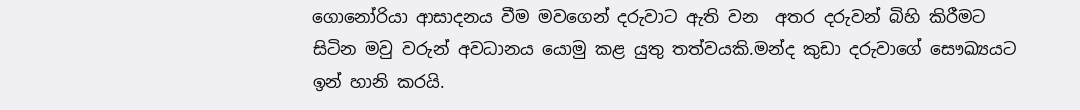ගොනෝරියා ආසාදනය වීම මවගෙන් දරුවාට ඇති වන  අතර දරුවන් බිහි කිරීමට සිටින මවු වරුන් අවධානය යොමු කළ යුතු තත්වයකි.මන්ද කුඩා දරුවාගේ සෞඛ්‍යයට ඉන් හානි කරයි.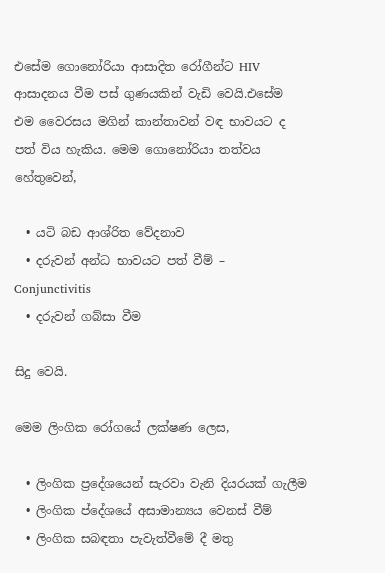එසේම ගොනෝරියා ආසාදිත රෝගීන්ට HIV ආසාදනය වීම පස් ගුණයකින් වැඩි වෙයි.එසේම එම වෛරසය මගින් කාන්තාවන් වඳ භාවයට ද පත් විය හැකිය. මෙම ගොනෝරියා තත්වය හේතුවෙන්,

  • යටි බඩ ආශ්රිත වේදනාව
  • දරුවන් අන්ධ භාවයට පත් වීම් – Conjunctivitis
  • දරුවන් ගබ්සා වීම

සිදු වෙයි.

මෙම ලිංගික රෝගයේ ලක්ෂණ ලෙස,

  • ලිංගික ප්‍රදේශයෙන් සැරවා වැනි දියරයක් ගැලීම
  • ලිංගික ප්දේශයේ අසාමාන්‍යය වෙනස් වීම්
  • ලිංගික සබඳතා පැවැත්වීමේ දී මතු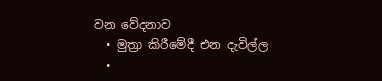වන වේදනාව
  • මුත්‍රා කිරීමේදී එන දැවිල්ල
  •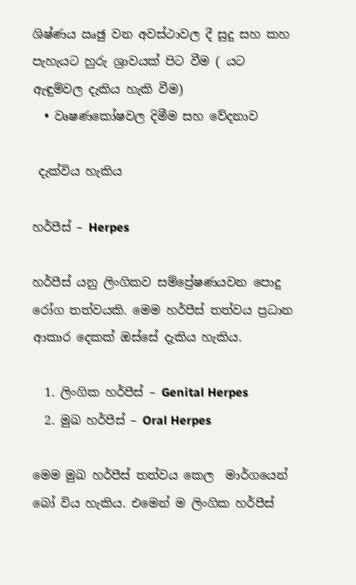ශිෂ්ණය ඍඡු වන අවස්ථාවල දී සුදු සහ කහ පැහැයට හුරු ශ්‍රාවයක් පිට වීම ( යට ඇඳුම්වල දැකිය හැකි වීම)
  • වෘෂණකෝෂවල දිමීම සහ වේදනාව

 දැක්විය හැකිය

හර්පීස් – Herpes

හර්පීස් ‍යනු ලිංගිකව සම්ප්‍රේෂණයවන පොදු රෝග තත්වයකි. මෙම හර්පීස් තත්වය ප්‍රධාන ආකාර දෙකක් ඔස්සේ දැකිය හැකිය.

  1. ලිංගික හර්පීස් – Genital Herpes
  2. මුඛ හර්පීස් – Oral Herpes

මෙම මුඛ හර්පීස් තත්වය කෙල  මාර්ගයෙන්  බෝ විය හැකිය. එමෙන් ම ලිංගික හර්පීස්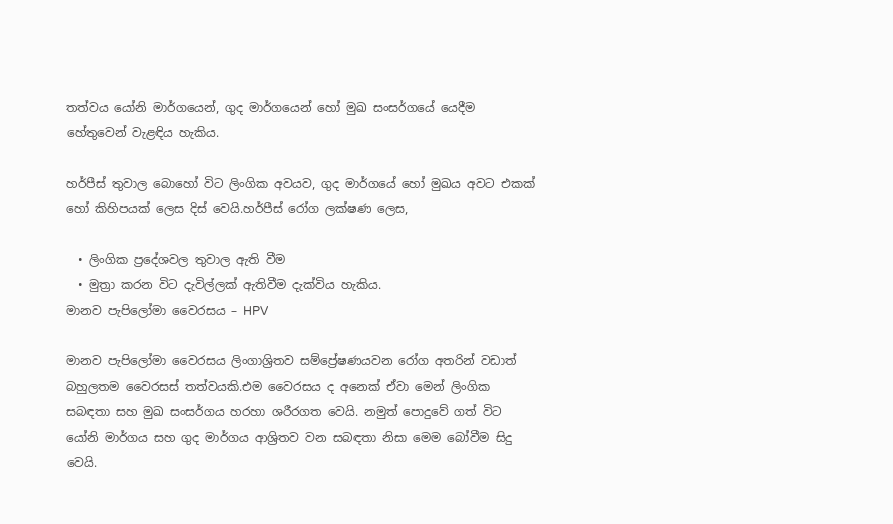තත්වය යෝනි මාර්ගයෙන්, ගුද මාර්ගයෙන් හෝ මුඛ සංසර්ගයේ යෙදීම හේතුවෙන් වැළඳිය හැකිය.

හර්පීස් තුවාල බොහෝ විට ලිංගික අවයව, ගුද මාර්ගයේ හෝ මුඛය අවට එකක් හෝ කිහිපයක් ලෙස දිස් වෙයි.හර්පීස් රෝග ලක්ෂණ ලෙස,

  • ලිංගික ප්‍රදේශවල තුවාල ඇති වීම
  • මුත්‍රා කරන විට දැවිල්ලක් ඇතිවීම දැක්විය හැකිය.
මානව පැපිලෝමා වෛරසය – HPV

මානව පැපිලෝමා වෛරසය ලිංගාශ්‍රිතව සම්ප්‍රේෂණයවන ‍රෝග අතරින් වඩාත් බහුලතම වෛරසස් තත්වයකි.එම වෛරසය ද අනෙක් ඒවා මෙන් ලිංගික සබඳතා සහ මුඛ සංසර්ගය හරහා ශරීරගත වෙයි. නමුත් පොදුවේ ගත් විට යෝනි මාර්ගය සහ ගුද මාර්ගය ආශ්‍රිතව වන සබඳතා නිසා මෙම බෝවීම සිදු වෙයි.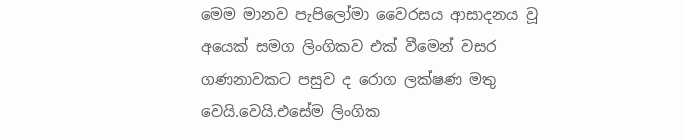මෙම මානව පැපිලෝමා වෛරසය ආසාදනය වූ අයෙක් සමග ලිංගිකව එක් වීමෙන් වසර ගණනාවකට පසුව ද රොග ලක්ෂණ මතු වෙයි.වෙයි.එසේම ලිංගික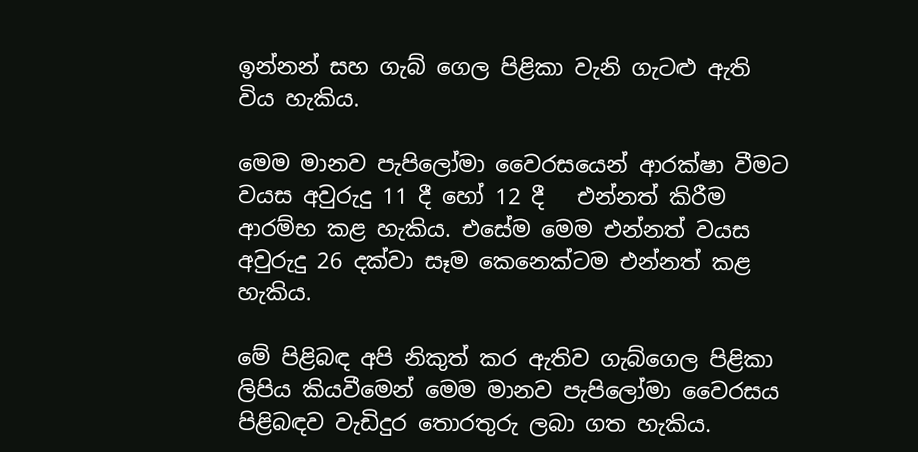ඉන්නන් සහ ගැබ් ගෙල පිළිකා වැනි ගැටළු ඇති විය හැකිය.

මෙම මානව පැපිලෝමා වෛරසයෙන් ආරක්ෂා වීමට වයස අවුරුදු 11 දී හෝ 12 දී   එන්නත් කිරීම ආරම්භ කළ හැකිය. එසේම මෙම එන්නත් වයස අවුරුදු 26 දක්වා සෑම කෙනෙක්ටම එන්නත් කළ හැකිය.

මේ පිළිබඳ අපි නිකුත් කර ඇතිව ගැබ්ගෙල පිළිකා ලිපිය කියවීමෙන් මෙම මානව පැපිලෝමා වෛරසය පිළිබඳව වැඩිදුර තොරතුරු ලබා ගත හැකිය.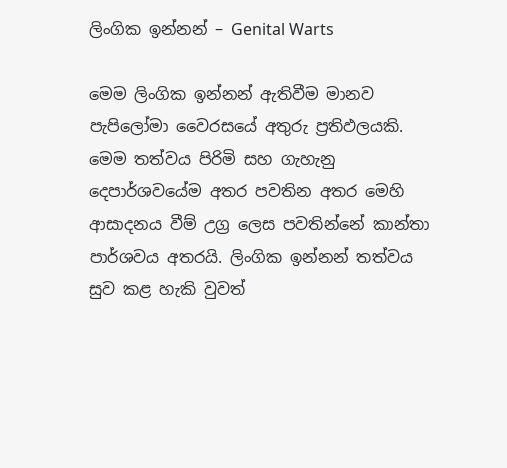ලිංගික ඉන්නන් – Genital Warts

මෙම ලිංගික ඉන්නන් ඇතිවීම මානව පැපිලෝමා වෛරසයේ අතුරු ප්‍රතිඵලයකි. මෙම තත්වය පිරිමි සහ ගැහැනු දෙපාර්ශවයේම අතර පවතින අතර මෙහි ආසාදනය වීම් උග්‍ර ලෙස පවතින්නේ කාන්තා පාර්ශවය අතරයි. ලිංගික ඉන්නන් තත්වය සුව කළ හැකි වුවත්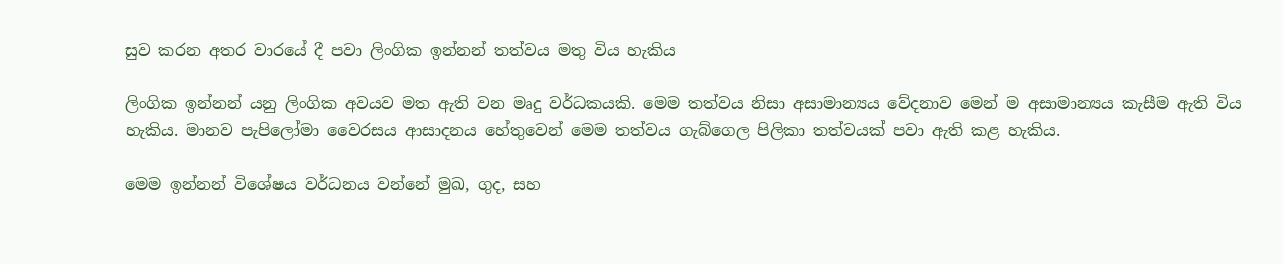සුව කරන අතර වාරයේ දී පවා ලිංගික ඉන්නන් තත්වය මතු විය හැකිය

ලිංගික ඉන්නන් යනු ලිංගික අවයව මත ඇති වන මෘදු වර්ධකයකි. මෙම තත්වය නිසා අසාමාන්‍යය වේදනාව මෙන් ම අසාමාන්‍යය කැසීම ඇති විය හැකිය. මානව පැපිලෝමා වෛරසය ආසාදනය හේතුවෙන් මෙම තත්වය ගැබ්ගෙල පිලිකා තත්වයක් පවා ඇති කළ හැකිය.

මෙම ඉන්නන් විශේෂය වර්ධනය වන්නේ මුඛ, ගුද, සහ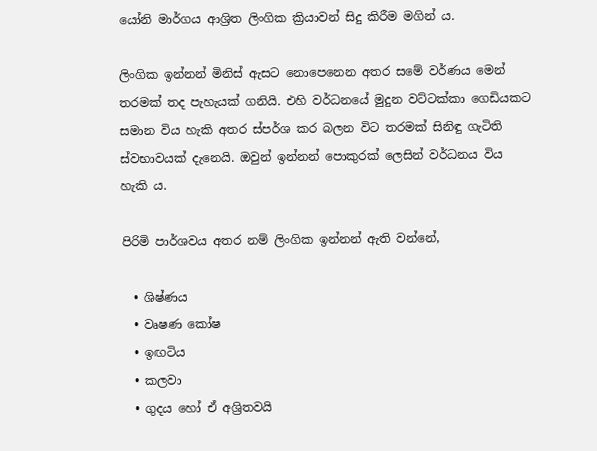යෝනි මාර්ගය ආශ්‍රිත ලිංගික ක්‍රියාවන් සිදු කිරීම මගින් ය.

ලිංගික ඉන්නන් මිනිස් ඇසට නොපෙනෙන අතර සමේ වර්ණය මෙන් තරමක් තද පැහැයක් ගනියි. එහි වර්ධනයේ මුදුන වට්ටක්කා ගෙඩියකට සමාන විය හැකි අතර ස්පර්ශ කර බලන විට තරමක් සිනිඳු ගැටිති ස්වභාවයක් දැනෙයි. ඔවුන් ඉන්නන් පොකුරක් ලෙසින් වර්ධනය විය හැකි ය.

පිරිමි පාර්ශවය අතර නම් ලිංගික ඉන්නන් ඇති වන්නේ,

  • ශිෂ්ණය
  • වෘෂණ කෝෂ
  • ඉඟටිය
  • කලවා
  • ගුදය හෝ ඒ අශ්‍රිතවයි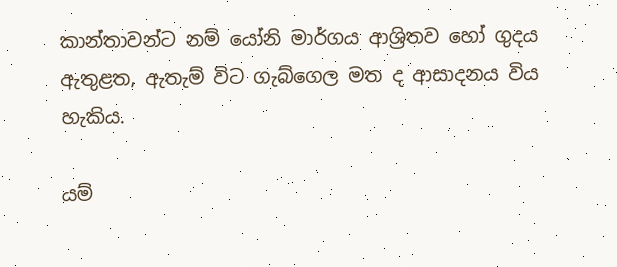කාන්තාවන්ට නම් යෝනි මාර්ගය ආශ්‍රිතව හෝ ගුදය ඇතුළත, ඇතැම් විට ගැබ්ගෙල මත ද ආසාදනය විය හැකිය.

යම්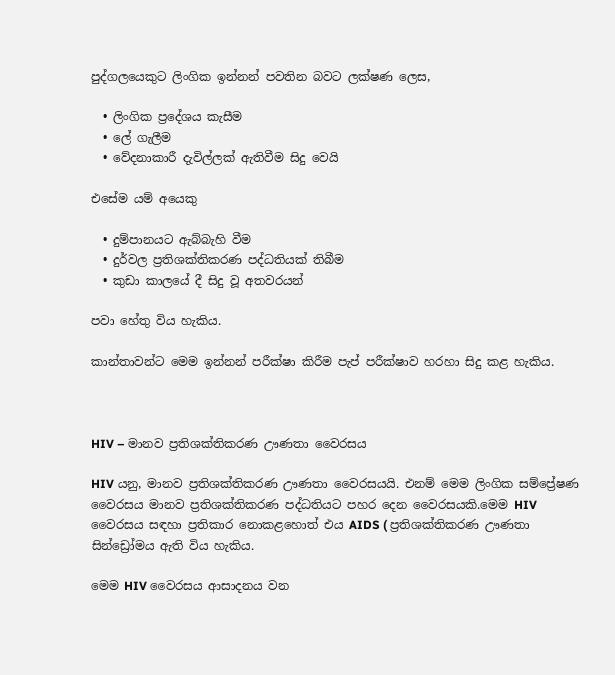පුද්ගලයෙකුට ලිංගික ඉන්නන් පවතින බවට ලක්ෂණ ලෙස,

  • ලිංගික ප්‍රදේශය කැසීම
  • ලේ ගැලීම
  • වේදනාකාරී දැවිල්ලක් ඇතිවීම සිදු වෙයි

එසේම යම් අයෙකු

  • දුම්පානයට ඇබ්බැහි වීම
  • දුර්වල ප්‍රතිශක්තිකරණ පද්ධතියක් තිබීම
  • කුඩා කාලයේ දී සිදු වූ අතවරයන්

පවා හේතු විය හැකිය.

කාන්තාවන්ට මෙම ඉන්නන් පරීක්ෂා කිරීම පැප් පරීක්ෂාව හරහා සිදු කළ හැකිය.



HIV – මානව ප්‍රතිශක්තිකරණ ඌණතා වෛරසය

HIV යනු, මානව ප්‍රතිශක්තිකරණ ඌණතා වෛරසයයි. එනම් මෙම ලිංගික සම්ප්‍රේෂණ වෛරසය මානව ප්‍රතිශක්තිකරණ පද්ධතියට පහර දෙන වෛරසයකි.මෙම HIV වෛරසය සඳහා ප්‍රතිකාර නොකළහොත් එය AIDS ( ප්‍රතිශක්තිකරණ ඌණතා සින්ඩ්‍රෝමය ඇති විය හැකිය.

මෙම HIV වෛරසය ආසාදනය වන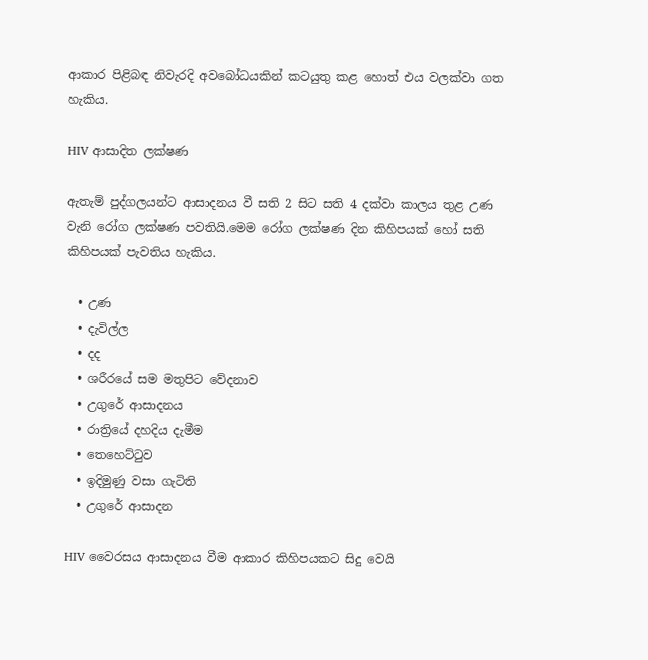ආකාර පිළිබඳ නිවැරදි අවබෝධයකින් කටයුතු කළ හොත් එය වලක්වා ගත හැකිය.

HIV ආසාදිත ලක්ෂණ

ඇතැම් පුද්ගලයන්ට ආසාදනය වී සති 2 සිට සති 4 දක්වා කාලය තුළ උණ වැනි රෝග ලක්ෂණ පවතියි.මෙම රෝග ලක්ෂණ දින කිහිපයක් හෝ සති කිහිපයක් පැවතිය හැකිය.

  • උණ
  • දැවිල්ල
  • දද
  • ශරීරයේ සම මතුපිට වේදනාව
  • උගුරේ ආසාදනය
  • රාත්‍රියේ දහදිය දැමීම
  • තෙහෙට්ටුව
  • ඉදිමුණු වසා ගැටිති
  • උගුරේ ආසාදන

HIV වෛරසය ආසාදනය වීම ආකාර කිහිපයකට සිදු වෙයි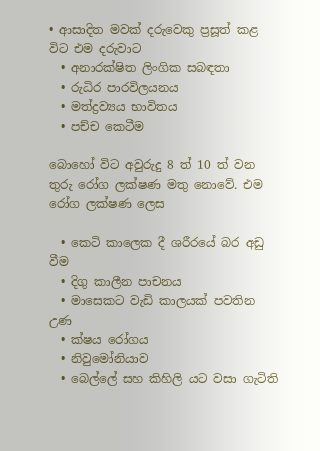• ආසාදිත මවක් දරුවෙකු ප්‍රසූත් කළ විට එම දරුවාට
  • අනාරක්ෂිත ලිංගික සබඳතා
  • රුධිර පාරවිලයනය
  • මත්ද්‍රව්‍යය භාවිතය
  • පච්ච කෙටීම

බොහෝ විට අවුරුදු 8 ත් 10 ත් වන තුරු රෝග ලක්ෂණ මතු නොවේ. එම රෝග ලක්ෂණ ලෙස

  • කෙටි කාලෙක දී ශරීරයේ බර අඩු වීම
  • දිගු කාලීන පාචනය
  • මාසෙකට වැඩි කාලයක් පවතින උණ
  • ක්ෂය රෝගය
  • නිවුමෝනියාව
  • බෙල්ලේ සහ කිහිලි යට වසා ගැටිති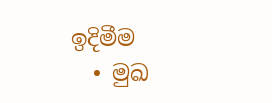ඉදිමීම
  • මුඛ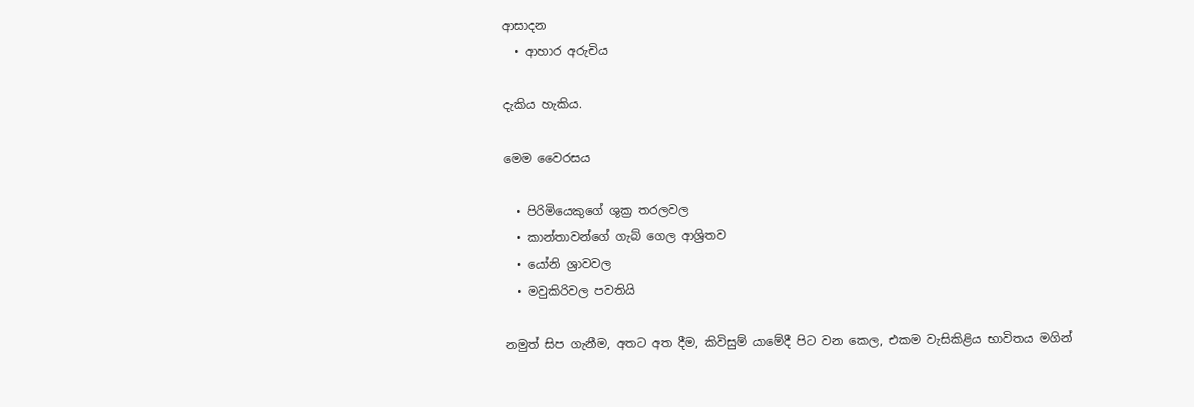ආසාදන
  • ආහාර අරුචිය

දැකිය හැකිය.

මෙම වෛරසය

  • පිරිමියෙකුගේ ශුක්‍ර තරලවල
  • කාන්තාවන්ගේ ගැබ් ගෙල ආශ්‍රිතව
  • යෝනි ශ්‍රාවවල
  • මවුකිරිවල පවතියි

නමුත් සිප ගැනීම, අතට අත දීම, කිවිසුම් යාමේදී පිට වන කෙල, එකම වැසිකිළිය භාවිතය මගින්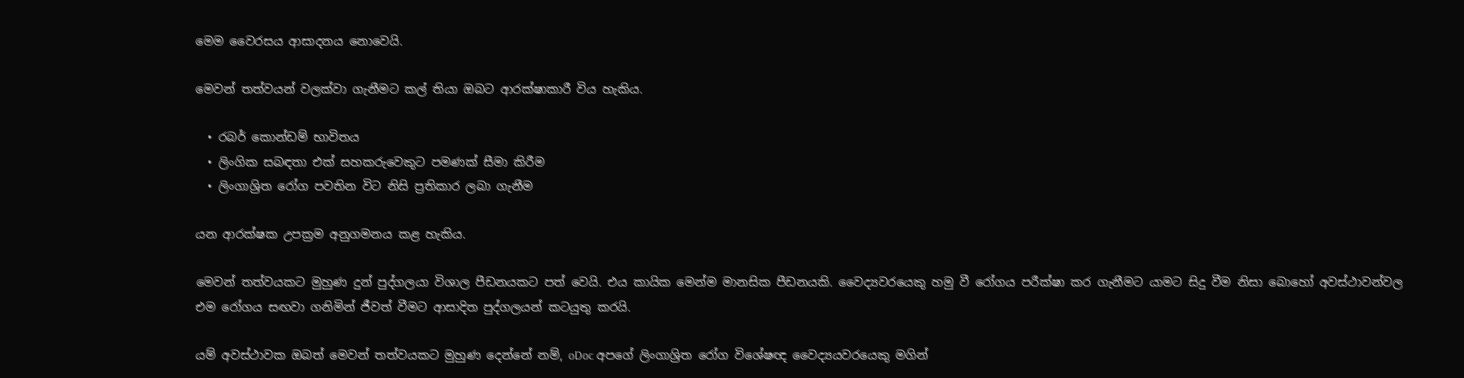මෙම වෛරසය ආසාදනය නොවෙයි.

මෙවන් තත්වයන් වලක්වා ගැනීමට කල් තියා ඔබට ආරක්ෂාකාරී විය හැකිය.

  • රබර් කොන්ඩම් භාවිතය
  • ලිංගික සබඳතා එක් සහකරුවෙකුට පමණක් සීමා කිරීම
  • ලිංගාශ්‍රිත රෝග පවතින විට නිසි ප්‍රතිකාර ලබා ගැනීම

යන ආරක්ෂක උපක්‍රම අනුගමනය කළ හැකිය.

මෙවන් තත්වයකට මුහුණ දුන් පුද්ගලයා විශාල පීඩනයකට පත් වෙයි. එය කායික මෙන්ම මානසික පීඩනයකි. වෛද්‍යවරයෙකු හමු වී රෝගය පරීක්ෂා කර ගැනීමට යාමට සිදු වීම නිසා බොහෝ අවස්ථාවන්වල එම රෝගය සඟවා ගනිමින් ජීවත් වීමට ආසාදිත පුද්ගලයන් කටයුතු කරයි.

යම් අවස්ථාවක ඔබත් මෙවන් තත්වයකට මුහුණ දෙන්නේ නම්, oDoc අපගේ ලිංගාශ්‍රිත රෝග විශේෂඥ වෛද්‍යයවරයෙකු මගින්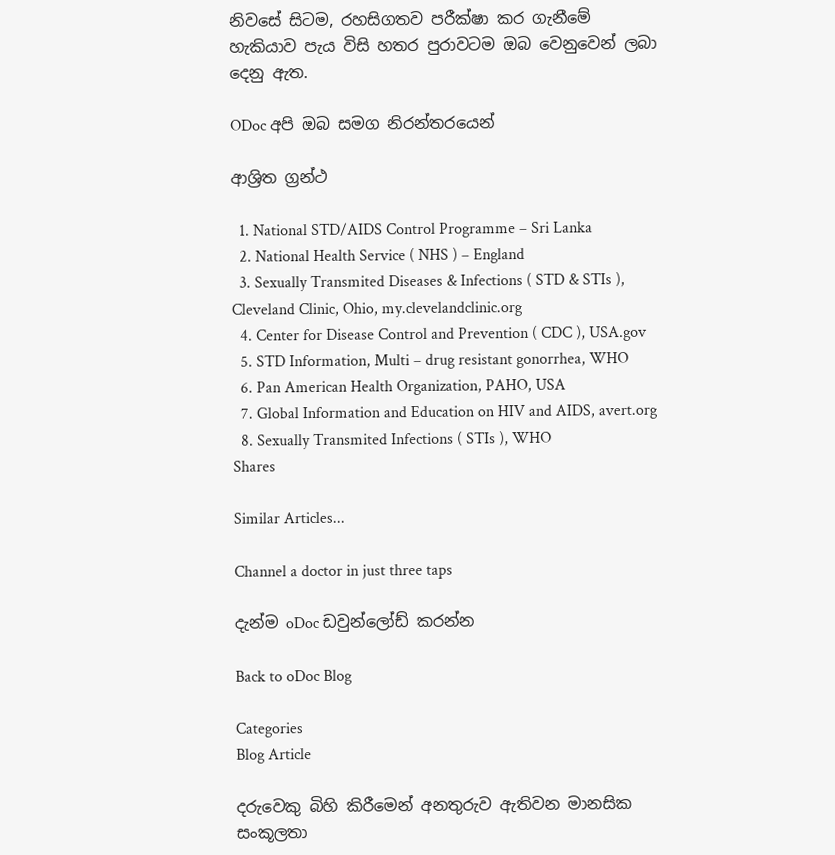නිවසේ සිටම, රහසිගතව පරීක්ෂා කර ගැනීමේ හැකියාව පැය විසි හතර පුරාවටම ඔබ වෙනුවෙන් ලබා දෙනු ඇත.

ODoc අපි ඔබ සමග නිරන්තරයෙන්

ආශ්‍රිත ග්‍රන්ථ

  1. National STD/AIDS Control Programme – Sri Lanka
  2. National Health Service ( NHS ) – England
  3. Sexually Transmited Diseases & Infections ( STD & STIs ), Cleveland Clinic, Ohio, my.clevelandclinic.org
  4. Center for Disease Control and Prevention ( CDC ), USA.gov
  5. STD Information, Multi – drug resistant gonorrhea, WHO
  6. Pan American Health Organization, PAHO, USA
  7. Global Information and Education on HIV and AIDS, avert.org
  8. Sexually Transmited Infections ( STIs ), WHO
Shares

Similar Articles...

Channel a doctor in just three taps

දැන්ම oDoc ඩවුන්ලෝඩ් කරන්න

Back to oDoc Blog

Categories
Blog Article

දරුවෙකු බිහි කිරීමෙන් අනතුරුව ඇතිවන මානසික සංකූලතා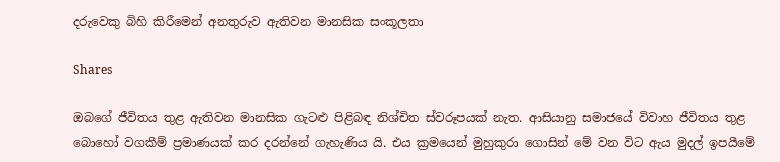දරුවෙකු බිහි කිරීමෙන් අනතුරුව ඇතිවන මානසික සංකූලතා

Shares

ඔබගේ ජීවිතය තුළ ඇතිවන මානසික ගැටළු පිළිබඳ නිශ්චිත ස්වරූපයක් නැත. ආසියානු සමාජයේ විවාහ ජීවිතය තුළ බොහෝ වගකීම් ප්‍රමාණයක් කර දරන්නේ ගැහැණිය යි. එය ක්‍රමයෙන් මුහුකුරා ගොසින් මේ වන විට ඇය මුදල් ඉපයීමේ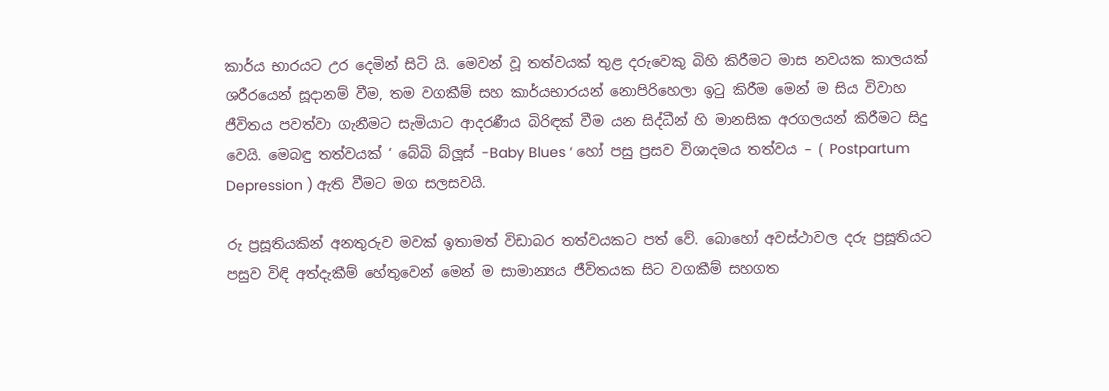කාර්ය භාරයට උර දෙමින් සිටි යි. මෙවන් වූ තත්වයක් තුළ දරුවෙකු බිහි කිරීමට මාස නවයක කාලයක් ශරීරයෙන් සූදානම් වීම, තම වගකීම් සහ කාර්යභාරයන් නොපිරිහෙලා ඉටු කිරීම මෙන් ම සිය විවාහ ජීවිතය පවත්වා ගැනීමට සැමියාට ආදරණීය බිරිඳක් වීම යන සිද්ධීන් හි මානසික අරගලයන් කිරීමට සිදු වෙයි. මෙබඳු තත්වයක් ‘ බේබි බ්ලූස් -Baby Blues ‘ හෝ පසු ප්‍රසව විශාදමය තත්වය – ( Postpartum Depression ) ඇති වීමට මග සලසවයි.

රු ප්‍රසූතියකින් අනතුරුව මවක් ඉතාමත් විඩාබර තත්වයකට පත් වේ. බොහෝ අවස්ථාවල දරු ප්‍රසූතියට පසුව විඳි අත්දැකීම් හේතුවෙන් මෙන් ම සාමාන්‍යය ජීවිතයක සිට වගකීම් සහගත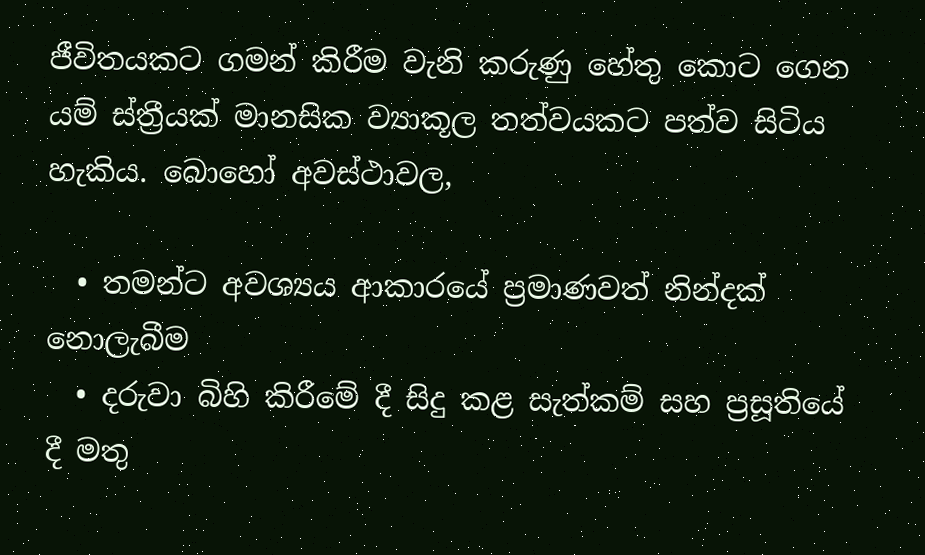ජීවිතයකට ගමන් කිරීම වැනි කරුණු හේතු කොට ගෙන යම් ස්ත්‍රීයක් මානසික ව්‍යාකූල තත්වයකට පත්ව සිටිය හැකිය. බොහෝ අවස්ථාවල,

  • තමන්ට අවශ්‍යය ආකාරයේ ප්‍රමාණවත් නින්දක් නොලැබීම
  • දරුවා බිහි කිරීමේ දී සිදු කළ සැත්කම් සහ ප්‍රසූතියේ දී මතු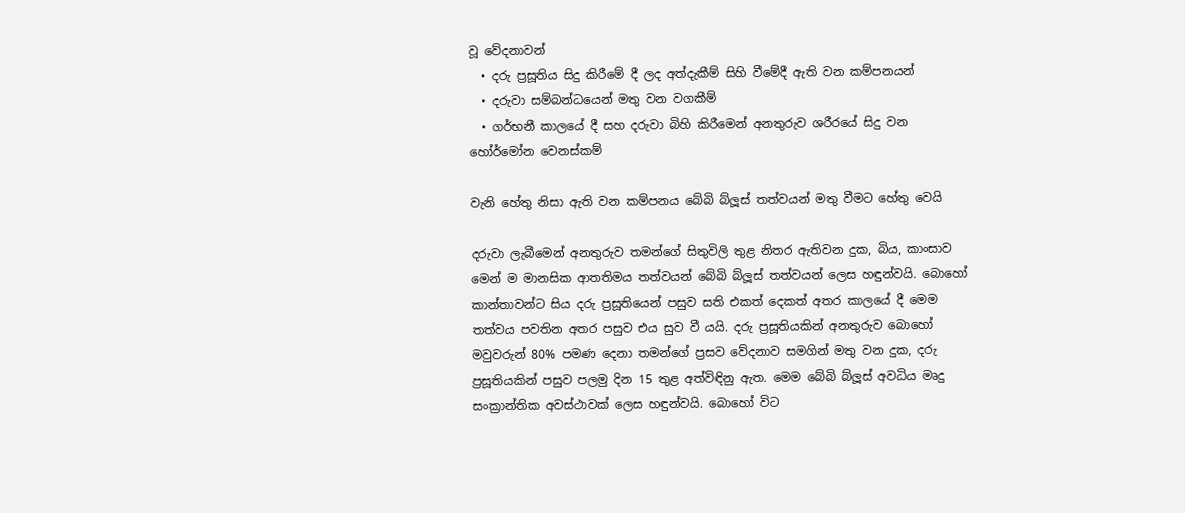වූ වේදනාවන්
  • දරු ප්‍රසූතිය සිදු කිරීමේ දී ලද අත්දැකීම් සිහි වීමේදී ඇති වන කම්පනයන්
  • දරුවා සම්බන්ධයෙන් මතු වන වගකීම්
  • ගර්භනී කාලයේ දී සහ දරුවා බිහි කිරීමෙන් අනතුරුව ශරීරයේ සිදු වන හෝර්මෝන වෙනස්කම්

වැනි හේතු නිසා ඇති වන කම්පනය බේබි බ්ලූස් තත්වයන් මතු වීමට හේතු වෙයි

දරුවා ලැබීමෙන් අනතුරුව තමන්ගේ සිතුවිලි තුළ නිතර ඇතිවන දුක, බිය, කාංසාව මෙන් ම මානසික ආතතිමය තත්වයන් බේබි බ්ලූස් තත්වයන් ලෙස හඳුන්වයි. බොහෝ කාන්තාවන්ට සිය දරු ප්‍රසූතියෙන් පසුව සති එකත් දෙකත් අතර කාලයේ දී මෙම තත්වය පවතින අතර පසුව එය සුව වී යයි. දරු ප්‍රසූතියකින් අනතුරුව බොහෝ මවුවරුන් 80% පමණ දෙනා තමන්ගේ ප්‍රසව වේදනාව සමගින් මතු වන දුක, දරු ප්‍රසූතියකින් පසුව පලමු දින 15 තුළ අත්විඳිනු ඇත. මෙම බේබි බ්ලූස් අවධිය මෘදු සංක්‍රාන්තික අවස්ථාවක් ලෙස හඳුන්වයි. බොහෝ විට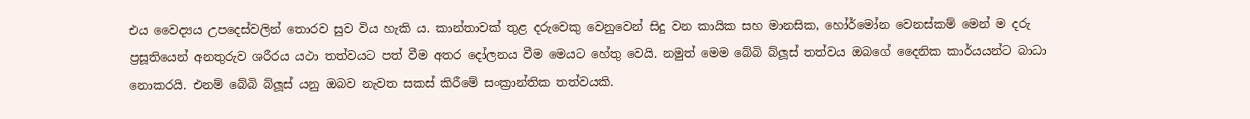එය වෛද්‍යය උපදෙස්වලින් තොරව සුව විය හැකි ය. කාන්තාවක් තුළ දරුවෙකු වෙනුවෙන් සිදු වන කායික සහ මානසික, හෝර්මෝන වෙනස්කම් මෙන් ම දරු ප්‍රසූතියෙන් අනතුරුව ශරීරය යථා තත්වයට පත් වීම අතර දෝලනය වීම මෙයට හේතු වෙයි. නමුත් මෙම බේබි බ්ලූස් තත්වය ඔබගේ දෛනික කාර්යයන්ට බාධා නොකරයි. එනම් බේබි බ්ලූස් යනු ඔබව නැවත සකස් කිරීමේ සංක්‍රාන්තික තත්වයකි.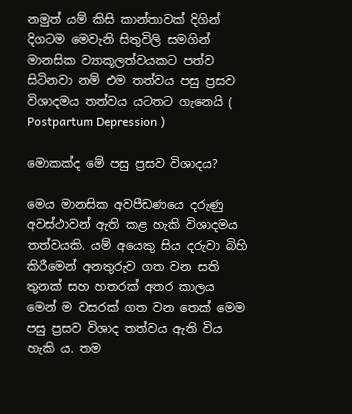නමුත් යම් කිසි කාන්තාවක් දිගින් දිගටම මෙවැනි සිතුවිලි සමගින් මානසික ව්‍යාකූලත්වයකට පත්ව සිටිනවා නම් එම තත්වය පසු ප්‍රසව විශාදමය තත්වය යටතට ගැනෙයි ( Postpartum Depression )

මොකක්ද මේ පසු ප්‍රසව විශාදය?

මෙය මානසික අවපීඩණයෙ දරුණු අවස්ථාවන් ඇති කළ හැකි විශාදමය තත්වයකි. යම් අයෙකු සිය දරුවා බිහි කිරීමෙන් අනතුරුව ගත වන සති තුනක් සහ හතරක් අතර කාලය මෙන් ම වසරක් ගත වන තෙක් මෙම පසු ප්‍රසව විශාද තත්වය ඇති විය හැකි ය. තම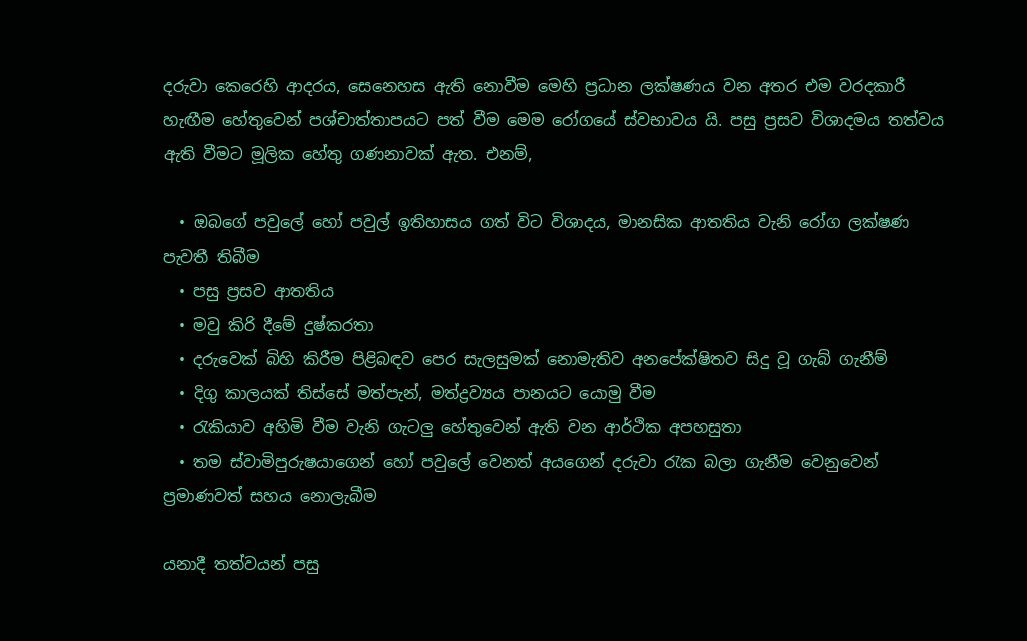දරුවා කෙරෙහි ආදරය, සෙනෙහස ඇති නොවීම මෙහි ප්‍රධාන ලක්ෂණය වන අතර එම වරදකාරී හැඟීම හේතුවෙන් පශ්චාත්තාපයට පත් වීම මෙම රෝගයේ ස්වභාවය යි. පසු ප්‍රසව විශාදමය තත්වය ඇති වීමට මූලික හේතු ගණනාවක් ඇත. එනම්,

  • ඔබගේ පවුලේ හෝ පවුල් ඉතිහාසය ගත් විට විශාදය, මානසික ආතතිය වැනි රෝග ලක්ෂණ පැවතී තිබීම
  • පසු ප්‍රසව ආතතිය
  • මවු කිරි දීමේ දුෂ්කරතා
  • දරුවෙක් බිහි කිරීම පිළිබඳව පෙර සැලසුමක් නොමැතිව අනපේක්ෂිතව සිදු වූ ගැබ් ගැනීම්
  • දිගු කාලයක් තිස්සේ මත්පැන්, මත්ද්‍රව්‍යය පානයට යොමු වීම
  • රැකියාව අහිමි වීම වැනි ගැටලු හේතුවෙන් ඇති වන ආර්ථික අපහසුතා
  • තම ස්වාමිපුරුෂයාගෙන් හෝ පවුලේ වෙනත් අයගෙන් දරුවා රැක බලා ගැනීම වෙනුවෙන් ප්‍රමාණවත් සහය නොලැබීම

යනාදී තත්වයන් පසු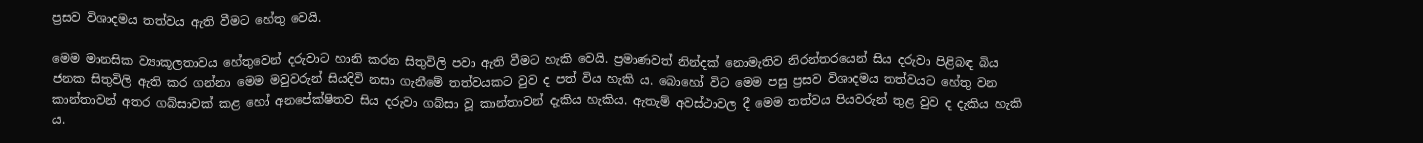ප්‍රසව විශාදමය තත්වය ඇති වීමට හේතු වෙයි.

මෙම මානසික ව්‍යාකූලතාවය හේතුවෙන් දරුවාට හානි කරන සිතුවිලි පවා ඇති වීමට හැකි වෙයි. ප්‍රමාණවත් නින්දක් නොමැතිව නිරන්තරයෙන් සිය දරුවා පිළිබඳ බිය ජනක සිතුවිලි ඇති කර ගන්නා මෙම මවුවරුන් සියදිවි නසා ගැනීමේ තත්වයකට වුව ද පත් විය හැකි ය. බොහෝ විට මෙම පසු ප්‍රසව විශාදමය තත්වයට හේතු වන කාන්තාවන් අතර ගබ්සාවක් කළ හෝ අනපේක්ෂිතව සිය දරුවා ගබ්සා වූ කාන්තාවන් දැකිය හැකිය. ඇතැම් අවස්ථාවල දී මෙම තත්වය පියවරුන් තුළ වුව ද දැකිය හැකි ය.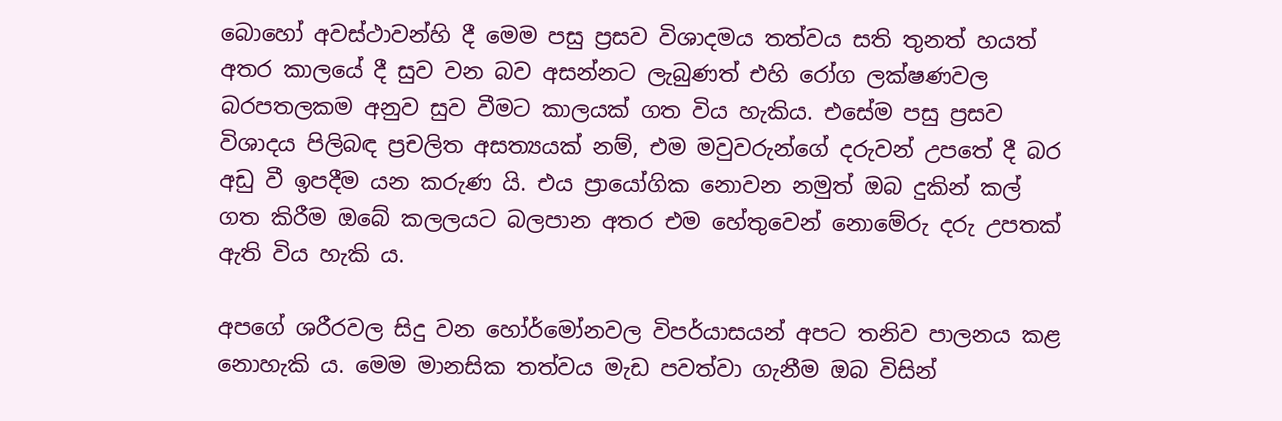බොහෝ අවස්ථාවන්හි දී මෙම පසු ප්‍රසව විශාදමය තත්වය සති තුනත් හයත් අතර කාලයේ දී සුව වන බව අසන්නට ලැබුණත් එහි රෝග ලක්ෂණවල බරපතලකම අනුව සුව වීමට කාලයක් ගත විය හැකිය. එසේම පසු ප්‍රසව විශාදය පිලිබඳ ප්‍රචලිත අසත්‍යයක් නම්, එම මවුවරුන්ගේ දරුවන් උපතේ දී බර අඩු වී ඉපදීම යන කරුණ යි. එය ප්‍රායෝගික නොවන නමුත් ඔබ දුකින් කල් ගත කිරීම ඔබේ කලලයට බලපාන අතර එම හේතුවෙන් නොමේරු දරු උපතක් ඇති විය හැකි ය.

අපගේ ශරීරවල සිදු වන හෝර්මෝනවල විපර්යාසයන් අපට තනිව පාලනය කළ නොහැකි ය. මෙම මානසික තත්වය මැඩ පවත්වා ගැනීම ඔබ විසින්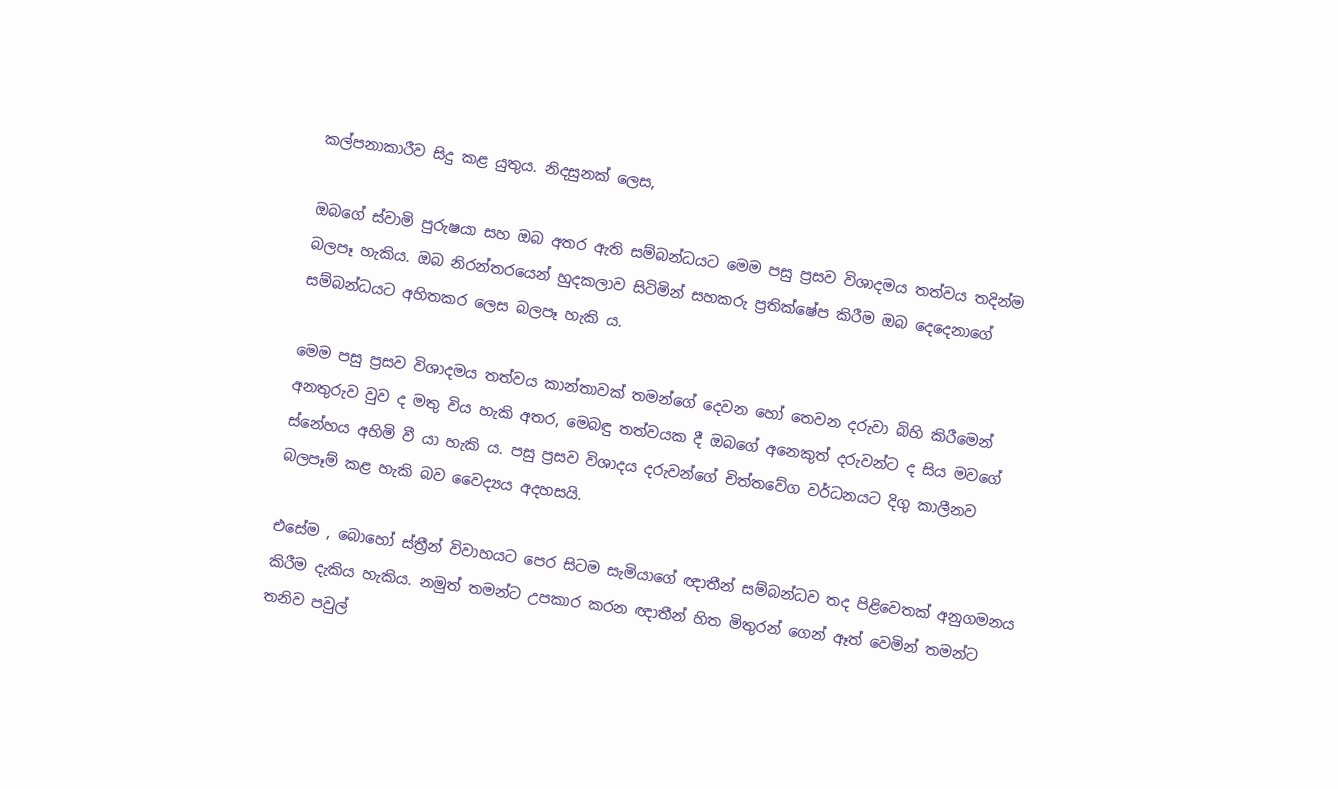කල්පනාකාරීව සිදු කළ යුතුය. නිදසුනක් ලෙස,

ඔබගේ ස්වාමි පුරුෂයා සහ ඔබ අතර ඇති සම්බන්ධයට මෙම පසු ප්‍රසව විශාදමය තත්වය තදින්ම බලපෑ හැකිය. ඔබ නිරන්තරයෙන් හුදකලාව සිටිමින් සහකරු ප්‍රතික්ෂේප කිරීම ඔබ දෙදෙනාගේ සම්බන්ධයට අහිතකර ලෙස බලපෑ හැකි ය.

මෙම පසු ප්‍රසව විශාදමය තත්වය කාන්තාවක් තමන්ගේ දෙවන හෝ තෙවන දරුවා බිහි කිරීමෙන් අනතුරුව වුව ද මතු විය හැකි අතර, මෙබඳු තත්වයක දී ඔබගේ අනෙකුත් දරුවන්ට ද සිය මවගේ ස්නේහය අහිමි වී යා හැකි ය. පසු ප්‍රසව විශාදය දරුවන්ගේ චිත්තවේග වර්ධනයට දිගු කාලීනව බලපෑම් කළ හැකි බව වෛද්‍යය අදහසයි.

එසේම , බොහෝ ස්ත්‍රීන් විවාහයට පෙර සිටම සැමියාගේ ඥාතීන් සම්බන්ධව තද පිළිවෙතක් අනුගමනය කිරීම දැකිය හැකිය. නමුත් තමන්ට උපකාර කරන ඥාතීන් හිත මිතුරන් ගෙන් ඈත් වෙමින් තමන්ට තනිව පවුල්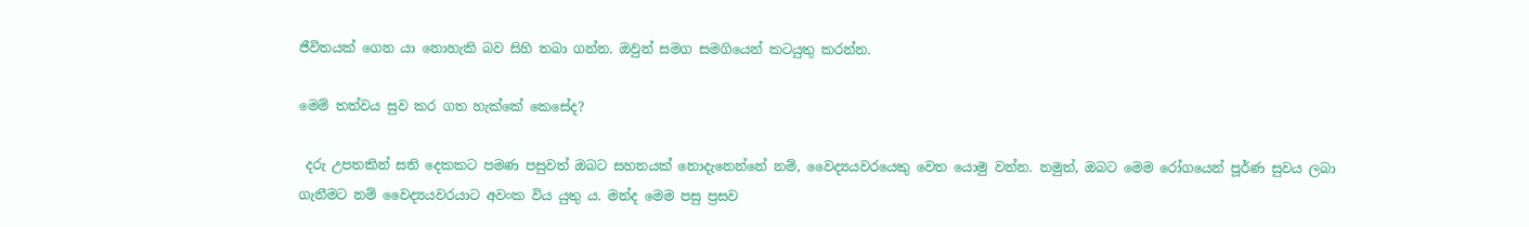ජීවිතයක් ගෙන යා නොහැකි බව සිහි තබා ගන්න. ඔවුන් සමග සමගියෙන් කටයුතු කරන්න.

මෙම් තත්වය සුව කර ගත හැක්කේ කෙසේද?

 දරු උපතකින් සති දෙකකට පමණ පසුවත් ඔබට සහනයක් නොදැනෙන්නේ නම්, වෛද්‍යයවරයෙකු වෙත යොමු වන්න. නමුත්, ඔබට මෙම රෝගයෙන් පූර්ණ සුවය ලබා ගැනීමට නම් වෛද්‍යයවරයාට අවංක විය යුතු ය. මන්ද මෙම පසු ප්‍රසව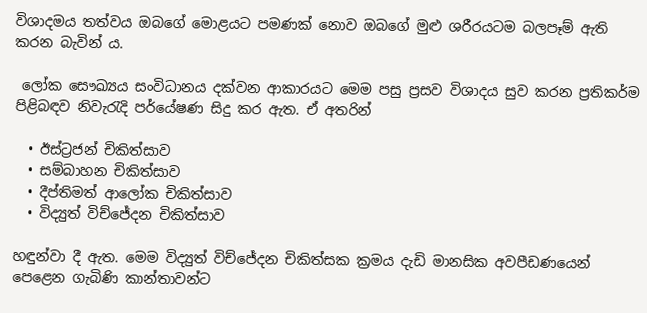විශාදමය තත්වය ඔබගේ මොළයට පමණක් නොව ඔබගේ මුළු ශරීරයටම බලපෑම් ඇති කරන බැවින් ය.

 ලෝක සෞඛ්‍යය සංවිධානය දක්වන ආකාරයට මෙම පසු ප්‍රසව විශාදය සුව කරන ප්‍රතිකර්ම පිළිබඳව නිවැරැදි පර්යේෂණ සිදු කර ඇත. ඒ අතරින්

  • ඊස්ට්‍රජන් චිකිත්සාව
  • සම්බාහන චිකිත්සාව
  • දීප්තිමත් ආලෝක චිකිත්සාව
  • විද්‍යුත් විච්ජේදන චිකිත්සාව

හඳුන්වා දී ඇත. මෙම විද්‍යුත් විච්ජේදන චිකිත්සක ක්‍රමය දැඩි මානසික අවපීඩණයෙන් පෙළෙන ගැබිණි කාන්තාවන්ට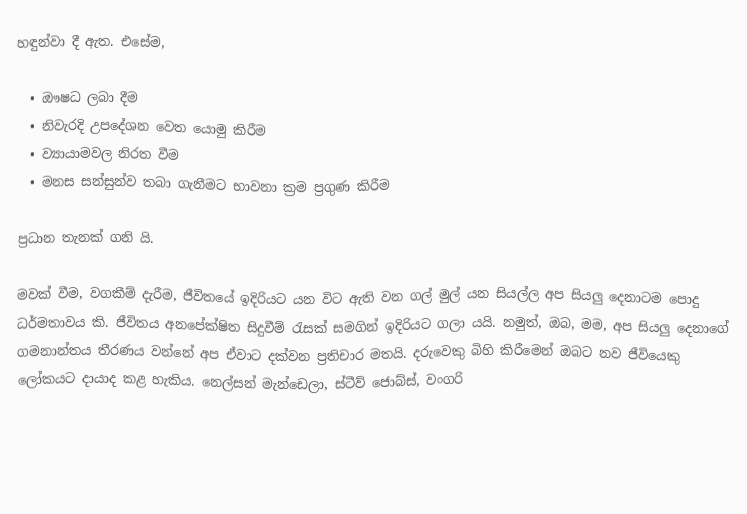හඳුන්වා දී ඇත. එසේම,

  • ඖෂධ ලබා දීම
  • නිවැරදි උපදේශන වෙත යොමු කිරීම
  • ව්‍යායාමවල නිරත වීම
  • මනස සන්සුන්ව තබා ගැනීමට භාවනා ක්‍රම ප්‍රගුණ කිරීම

ප්‍රධාන තැනක් ගනි යි.

මවක් වීම, වගකීම් දැරීම, ජීවිතයේ ඉදිරියට යන විට ඇති වන ගල් මුල් යන සියල්ල අප සියලු දෙනාටම පොදු ධර්මතාවය කි. ජීවිතය අනපේක්ෂිත සිදුවීම් රැසක් සමගින් ඉදිරියට ගලා යයි. නමුත්, ඔබ, මම, අප සියලු දෙනාගේ ගමනාන්තය තීරණය වන්නේ අප ඒවාට දක්වන ප්‍රතිචාර මතයි. දරුවෙකු බිහි කිරීමෙන් ඔබට නව ජීවියෙකු ලෝකයට දායාද කළ හැකිය. නෙල්සන් මැන්ඩෙලා, ස්ටීව් ජොබ්ස්, වංගරි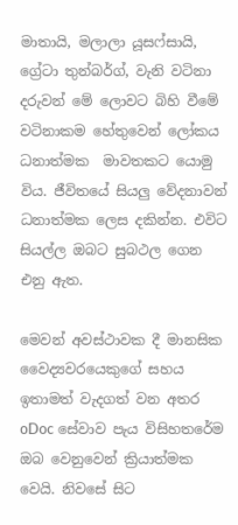මාතායි, මලාලා යූසෆ්සායි, ග්‍රේටා තුන්බර්ග්, වැනි වටිනා දරුවන් මේ ලොවට බිහි වීමේ වටිනාකම හේතුවෙන් ලෝකය ධනාත්මක  මාවතකට යොමු විය. ජීවිතයේ සියලු වේදනාවන් ධනාත්මක ලෙස දකින්න. එවිට සියල්ල ඔබට සුබථල ගෙන එනු ඇත.

මෙවන් අවස්ථාවක දී මානසික වෛද්‍යවරයෙකුගේ සහය ඉතාමත් වැදගත් වන අතර oDoc සේවාව පැය විසිහතරේම ඔබ වෙනුවෙන් ක්‍රියාත්මක වෙයි. නිවසේ සිට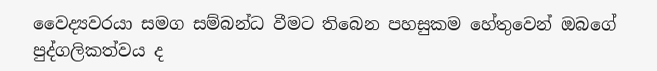වෛද්‍යවරයා සමග සම්බන්ධ වීමට තිබෙන පහසුකම හේතුවෙන් ඔබගේ පුද්ගලිකත්වය ද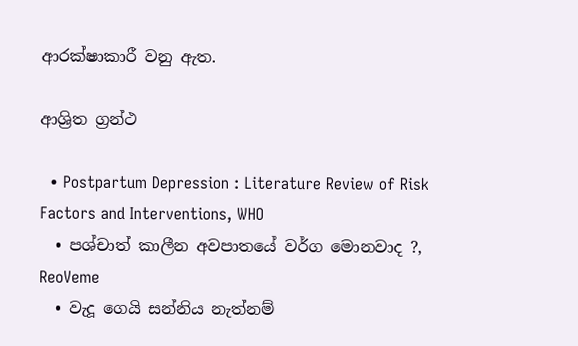ආරක්ෂාකාරී වනු ඇත.

ආශ්‍රිත ග්‍රන්ථ

  • Postpartum Depression : Literature Review of Risk Factors and Interventions, WHO
  • පශ්චාත් කාලීන අවපාතයේ වර්ග මොනවාද ?, ReoVeme
  • වැදූ ගෙයි සන්නිය නැත්නම්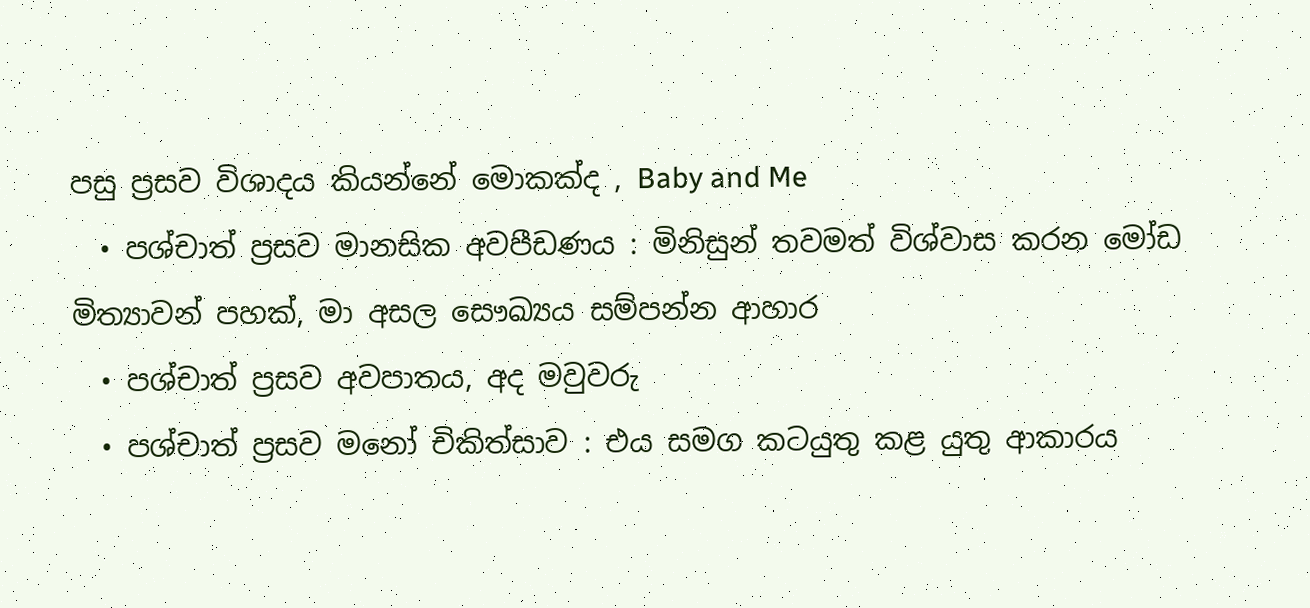පසු ප්‍රසව විශාදය කියන්නේ මොකක්ද , Baby and Me
  • පශ්චාත් ප්‍රසව මානසික අවපීඩණය : මිනිසුන් තවමත් විශ්වාස කරන මෝඩ මිත්‍යාවන් පහක්, මා අසල සෞඛ්‍යය සම්පන්න ආහාර
  • පශ්චාත් ප්‍රසව අවපාතය, අද මවුවරු
  • පශ්චාත් ප්‍රසව මනෝ චිකිත්සාව : එය සමග කටයුතු කළ යුතු ආකාරය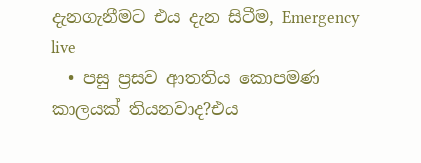දැනගැනීමට එය දැන සිටීම, Emergency live
  • පසු ප්‍රසව ආතතිය කොපමණ කාලයක් තියනවාද?එය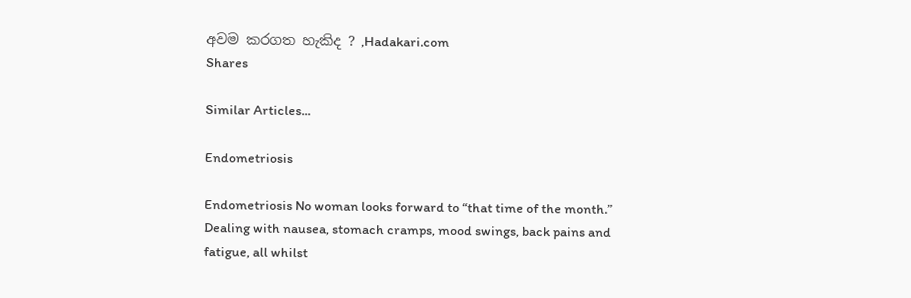අවම කරගත හැකිද ? ,Hadakari.com
Shares

Similar Articles...

Endometriosis

Endometriosis No woman looks forward to “that time of the month.” Dealing with nausea, stomach cramps, mood swings, back pains and fatigue, all whilst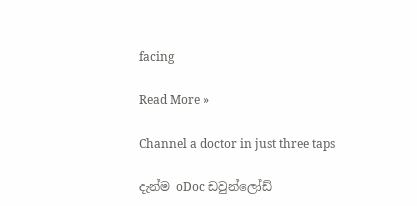facing

Read More »

Channel a doctor in just three taps

දැන්ම oDoc ඩවුන්ලෝඩ්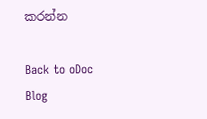කරන්න

Back to oDoc Blog